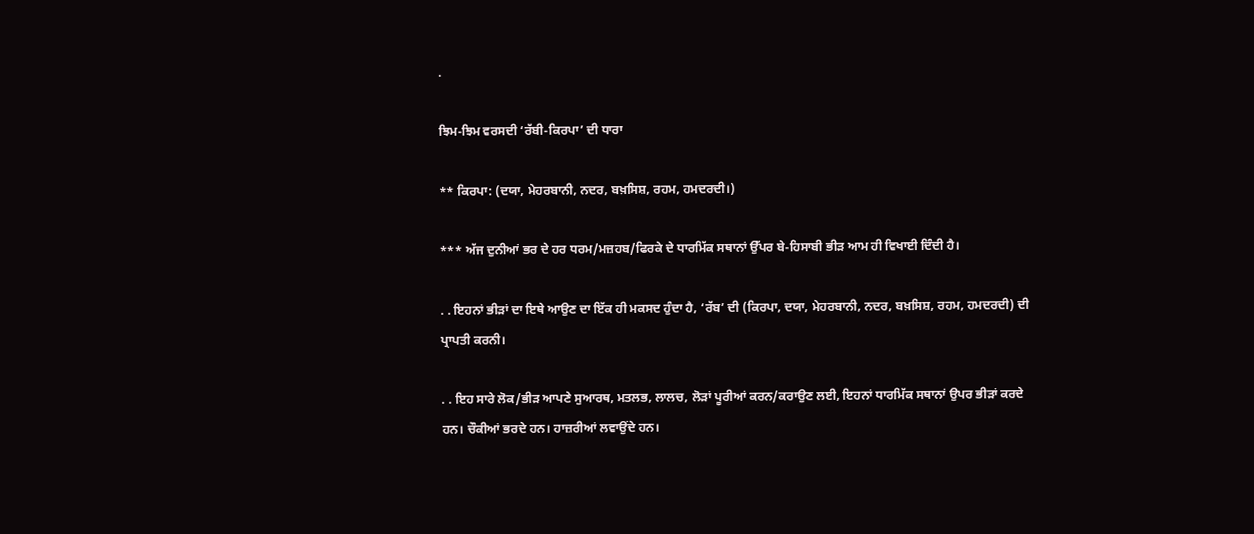.

ਝਿਮ-ਝਿਮ ਵਰਸਦੀ ‘ਰੱਬੀ-ਕਿਰਪਾ’ ਦੀ ਧਾਰਾ

** ਕਿਰਪਾ: (ਦਯਾ, ਮੇਹਰਬਾਨੀ, ਨਦਰ, ਬਖ਼ਸਿਸ਼, ਰਹਮ, ਹਮਦਰਦੀ।)

*** ਅੱਜ ਦੁਨੀਆਂ ਭਰ ਦੇ ਹਰ ਧਰਮ/ਮਜ਼ਹਬ/ਫਿਰਕੇ ਦੇ ਧਾਰਮਿੱਕ ਸਥਾਨਾਂ ਉੱਪਰ ਬੇ-ਹਿਸਾਬੀ ਭੀੜ ਆਮ ਹੀ ਵਿਖਾਈ ਦਿੰਦੀ ਹੈ।

. . ਇਹਨਾਂ ਭੀੜਾਂ ਦਾ ਇਥੇ ਆਉਣ ਦਾ ਇੱਕ ਹੀ ਮਕਸਦ ਹੁੰਦਾ ਹੈ, ‘ਰੱਬ’ ਦੀ (ਕਿਰਪਾ, ਦਯਾ, ਮੇਹਰਬਾਨੀ, ਨਦਰ, ਬਖ਼ਸਿਸ਼, ਰਹਮ, ਹਮਦਰਦੀ) ਦੀ ਪ੍ਰਾਪਤੀ ਕਰਨੀ।

. . ਇਹ ਸਾਰੇ ਲੋਕ/ਭੀੜ ਆਪਣੇ ਸੁਆਰਥ, ਮਤਲਭ, ਲਾਲਚ, ਲੋੜਾਂ ਪੂਰੀਆਂ ਕਰਨ/ਕਰਾਉਣ ਲਈ, ਇਹਨਾਂ ਧਾਰਮਿੱਕ ਸਥਾਨਾਂ ਉਪਰ ਭੀੜਾਂ ਕਰਦੇ ਹਨ। ਚੌਕੀਆਂ ਭਰਦੇ ਹਨ। ਹਾਜ਼ਰੀਆਂ ਲਵਾਉਂਦੇ ਹਨ।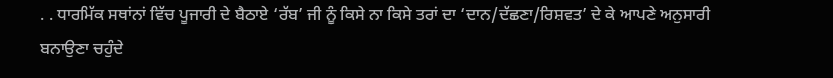. . ਧਾਰਮਿੱਕ ਸਥਾਂਨਾਂ ਵਿੱਚ ਪੂਜਾਰੀ ਦੇ ਬੈਠਾਏ ‘ਰੱਬ’ ਜੀ ਨੂੰ ਕਿਸੇ ਨਾ ਕਿਸੇ ਤਰਾਂ ਦਾ ‘ਦਾਨ/ਦੱਛਣਾ/ਰਿਸ਼ਵਤ’ ਦੇ ਕੇ ਆਪਣੇ ਅਨੁਸਾਰੀ ਬਨਾਉਣਾ ਚਹੁੰਦੇ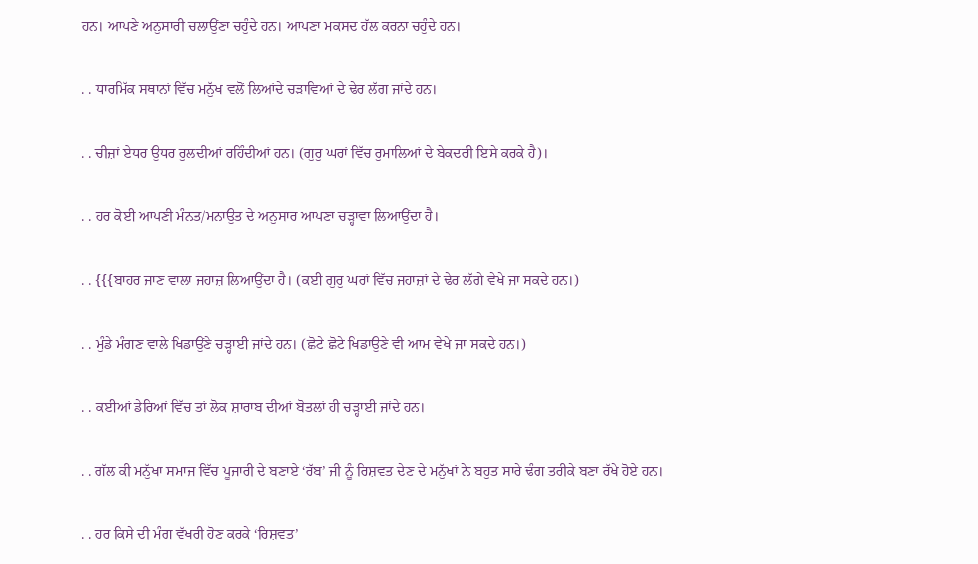ਹਨ। ਆਪਣੇ ਅਨੁਸਾਰੀ ਚਲਾਉਂਣਾ ਚਹੁੰਦੇ ਹਨ। ਆਪਣਾ ਮਕਸਦ ਹੱਲ ਕਰਨਾ ਚਹੁੰਦੇ ਹਨ।

. . ਧਾਰਮਿੱਕ ਸਥਾਨਾਂ ਵਿੱਚ ਮਨੁੱਖ ਵਲੋਂ ਲਿਆਂਦੇ ਚੜਾਵਿਆਂ ਦੇ ਢੇਰ ਲੱਗ ਜਾਂਦੇ ਹਨ।

. . ਚੀਜ਼ਾਂ ਏਧਰ ਉਧਰ ਰੁਲਦੀਆਂ ਰਹਿੰਦੀਆਂ ਹਨ। (ਗੁਰੁ ਘਰਾਂ ਵਿੱਚ ਰੁਮਾਲਿਆਂ ਦੇ ਬੇਕਦਰੀ ਇਸੇ ਕਰਕੇ ਹੈ)।

. . ਹਰ ਕੋਈ ਆਪਣੀ ਮੰਨਤ/ਮਨਾਉਤ ਦੇ ਅਨੁਸਾਰ ਆਪਣਾ ਚੜ੍ਹਾਵਾ ਲਿਆਉਂਦਾ ਹੈ।

. . {{{ਬਾਹਰ ਜਾਣ ਵਾਲਾ ਜਹਾਜ਼ ਲਿਆਉਂਦਾ ਹੈ। (ਕਈ ਗੁਰੁ ਘਰਾਂ ਵਿੱਚ ਜਹਾਜ਼ਾਂ ਦੇ ਢੇਰ ਲੱਗੇ ਵੇਖੇ ਜਾ ਸਕਦੇ ਹਨ।)

. . ਮੁੰਡੇ ਮੰਗਣ ਵਾਲੇ ਖਿਡਾਉਂਣੇ ਚੜ੍ਹਾਈ ਜਾਂਦੇ ਹਨ। (ਛੋਟੇ ਛੋਟੇ ਖਿਡਾਉਣੇ ਵੀ ਆਮ ਵੇਖੇ ਜਾ ਸਕਦੇ ਹਨ।)

. . ਕਈਆਂ ਡੇਰਿਆਂ ਵਿੱਚ ਤਾਂ ਲੋਕ ਸ਼ਾਰਾਬ ਦੀਆਂ ਬੋਤਲਾਂ ਹੀ ਚੜ੍ਹਾਈ ਜਾਂਦੇ ਹਨ।

. . ਗੱਲ ਕੀ ਮਨੁੱਖਾ ਸਮਾਜ ਵਿੱਚ ਪੂਜਾਰੀ ਦੇ ਬਣਾਏ ‘ਰੱਬ’ ਜੀ ਨੂੰ ਰਿਸ਼ਵਤ ਦੇਣ ਦੇ ਮਨੁੱਖਾਂ ਨੇ ਬਹੁਤ ਸਾਰੇ ਢੰਗ ਤਰੀਕੇ ਬਣਾ ਰੱਖੇ ਹੋਏ ਹਨ।

. . ਹਰ ਕਿਸੇ ਦੀ ਮੰਗ ਵੱਖਰੀ ਹੋਣ ਕਰਕੇ ‘ਰਿਸ਼ਵਤ’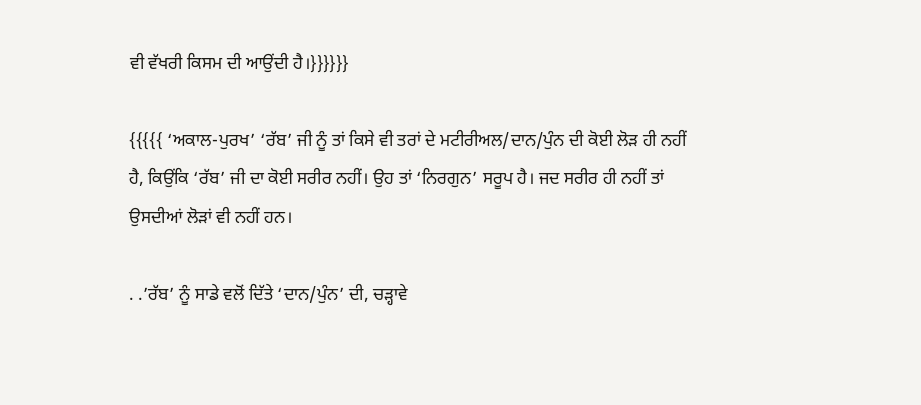ਵੀ ਵੱਖਰੀ ਕਿਸਮ ਦੀ ਆਉਂਦੀ ਹੈ।}}}}}}

{{{{{ ‘ਅਕਾਲ-ਪੁਰਖ’ ‘ਰੱਬ’ ਜੀ ਨੂੰ ਤਾਂ ਕਿਸੇ ਵੀ ਤਰਾਂ ਦੇ ਮਟੀਰੀਅਲ/ਦਾਨ/ਪੁੰਨ ਦੀ ਕੋਈ ਲੋੜ ਹੀ ਨਹੀਂ ਹੈ, ਕਿਉਂਕਿ ‘ਰੱਬ’ ਜੀ ਦਾ ਕੋਈ ਸਰੀਰ ਨਹੀਂ। ਉਹ ਤਾਂ ‘ਨਿਰਗੁਨ’ ਸਰੂਪ ਹੈ। ਜਦ ਸਰੀਰ ਹੀ ਨਹੀਂ ਤਾਂ ਉਸਦੀਆਂ ਲੋੜਾਂ ਵੀ ਨਹੀਂ ਹਨ।

. .’ਰੱਬ’ ਨੂੰ ਸਾਡੇ ਵਲੋਂ ਦਿੱਤੇ ‘ਦਾਨ/ਪੁੰਨ’ ਦੀ, ਚੜ੍ਹਾਵੇ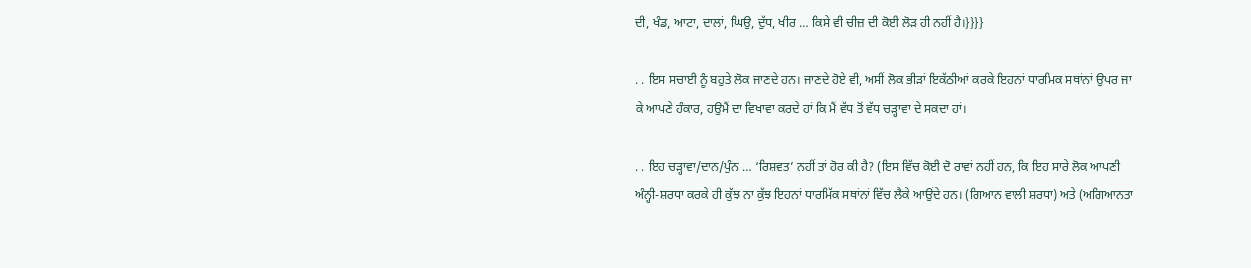ਦੀ, ਖੰਡ, ਆਟਾ, ਦਾਲਾਂ, ਘਿਉ, ਦੁੱਧ, ਖੀਰ … ਕਿਸੇ ਵੀ ਚੀਜ਼ ਦੀ ਕੋਈ ਲੋੜ ਹੀ ਨਹੀਂ ਹੈ।}}}}

. . ਇਸ ਸਚਾਈ ਨੂੰ ਬਹੁਤੇ ਲੋਕ ਜਾਣਦੇ ਹਨ। ਜਾਣਦੇ ਹੋਏ ਵੀ, ਅਸੀਂ ਲੋਕ ਭੀੜਾਂ ਇਕੱਠੀਆਂ ਕਰਕੇ ਇਹਨਾਂ ਧਾਰਮਿਕ ਸਥਾਂਨਾਂ ਉਪਰ ਜਾ ਕੇ ਆਪਣੇ ਹੰਕਾਰ, ਹਉਮੈਂ ਦਾ ਵਿਖਾਵਾ ਕਰਦੇ ਹਾਂ ਕਿ ਮੈਂ ਵੱਧ ਤੋਂ ਵੱਧ ਚੜ੍ਹਾਵਾ ਦੇ ਸਕਦਾ ਹਾਂ।

. . ਇਹ ਚੜ੍ਹਾਵਾ/ਦਾਨ/ਪੁੰਨ … ‘ਰਿਸ਼ਵਤ’ ਨਹੀਂ ਤਾਂ ਹੋਰ ਕੀ ਹੈ? (ਇਸ ਵਿੱਚ ਕੋਈ ਦੋ ਰਾਵਾਂ ਨਹੀਂ ਹਨ, ਕਿ ਇਹ ਸਾਰੇ ਲੋਕ ਆਪਣੀ ਅੰਨ੍ਹੀ-ਸ਼ਰਧਾ ਕਰਕੇ ਹੀ ਕੁੱਝ ਨਾ ਕੁੱਝ ਇਹਨਾਂ ਧਾਰਮਿੱਕ ਸਥਾਂਨਾਂ ਵਿੱਚ ਲੈਕੇ ਆਉਂਦੇ ਹਨ। (ਗਿਆਨ ਵਾਲੀ ਸ਼ਰਧਾ) ਅਤੇ (ਅਗਿਆਨਤਾ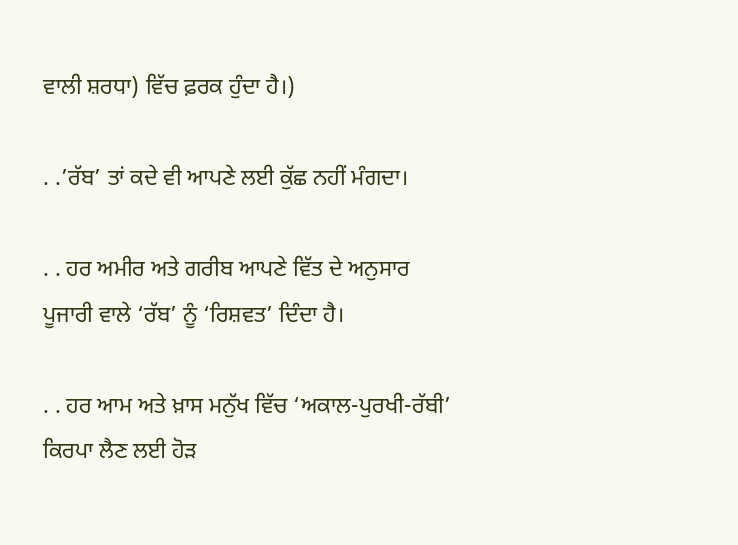ਵਾਲੀ ਸ਼ਰਧਾ) ਵਿੱਚ ਫ਼ਰਕ ਹੁੰਦਾ ਹੈ।)

. .’ਰੱਬ’ ਤਾਂ ਕਦੇ ਵੀ ਆਪਣੇ ਲਈ ਕੁੱਛ ਨਹੀਂ ਮੰਗਦਾ।

. . ਹਰ ਅਮੀਰ ਅਤੇ ਗਰੀਬ ਆਪਣੇ ਵਿੱਤ ਦੇ ਅਨੁਸਾਰ ਪੂਜਾਰੀ ਵਾਲੇ ‘ਰੱਬ’ ਨੂੰ ‘ਰਿਸ਼ਵਤ’ ਦਿੰਦਾ ਹੈ।

. . ਹਰ ਆਮ ਅਤੇ ਖ਼ਾਸ ਮਨੁੱਖ ਵਿੱਚ ‘ਅਕਾਲ-ਪੁਰਖੀ-ਰੱਬੀ’ ਕਿਰਪਾ ਲੈਣ ਲਈ ਹੋੜ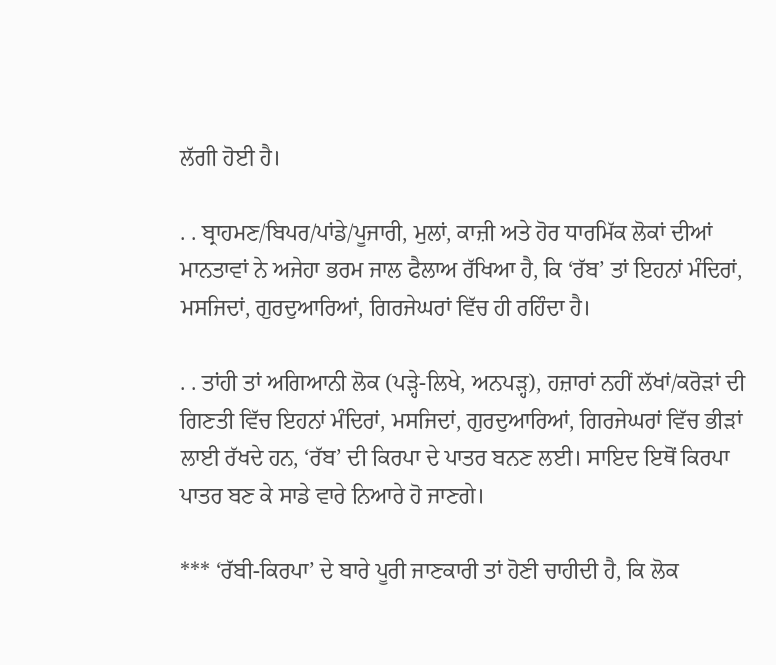ਲੱਗੀ ਹੋਈ ਹੈ।

. . ਬ੍ਰਾਹਮਣ/ਬਿਪਰ/ਪਾਂਡੇ/ਪੂਜਾਰੀ, ਮੁਲਾਂ, ਕਾਜ਼ੀ ਅਤੇ ਹੋਰ ਧਾਰਮਿੱਕ ਲੋਕਾਂ ਦੀਆਂ ਮਾਨਤਾਵਾਂ ਨੇ ਅਜੇਹਾ ਭਰਮ ਜਾਲ ਫੈਲਾਅ ਰੱਖਿਆ ਹੈ, ਕਿ ‘ਰੱਬ’ ਤਾਂ ਇਹਨਾਂ ਮੰਦਿਰਾਂ, ਮਸਜਿਦਾਂ, ਗੁਰਦੁਆਰਿਆਂ, ਗਿਰਜੇਘਰਾਂ ਵਿੱਚ ਹੀ ਰਹਿੰਦਾ ਹੈ।

. . ਤਾਂਹੀ ਤਾਂ ਅਗਿਆਨੀ ਲੋਕ (ਪੜ੍ਹੇ-ਲਿਖੇ, ਅਨਪੜ੍ਹ), ਹਜ਼ਾਰਾਂ ਨਹੀਂ ਲੱਖਾਂ/ਕਰੋੜਾਂ ਦੀ ਗਿਣਤੀ ਵਿੱਚ ਇਹਨਾਂ ਮੰਦਿਰਾਂ, ਮਸਜਿਦਾਂ, ਗੁਰਦੁਆਰਿਆਂ, ਗਿਰਜੇਘਰਾਂ ਵਿੱਚ ਭੀੜਾਂ ਲਾਈ ਰੱਖਦੇ ਹਨ, ‘ਰੱਬ’ ਦੀ ਕਿਰਪਾ ਦੇ ਪਾਤਰ ਬਨਣ ਲਈ। ਸਾਇਦ ਇਥੋਂ ਕਿਰਪਾ ਪਾਤਰ ਬਣ ਕੇ ਸਾਡੇ ਵਾਰੇ ਨਿਆਰੇ ਹੋ ਜਾਣਗੇ।

*** ‘ਰੱਬੀ-ਕਿਰਪਾ’ ਦੇ ਬਾਰੇ ਪੂਰੀ ਜਾਣਕਾਰੀ ਤਾਂ ਹੋਣੀ ਚਾਹੀਦੀ ਹੈ, ਕਿ ਲੋਕ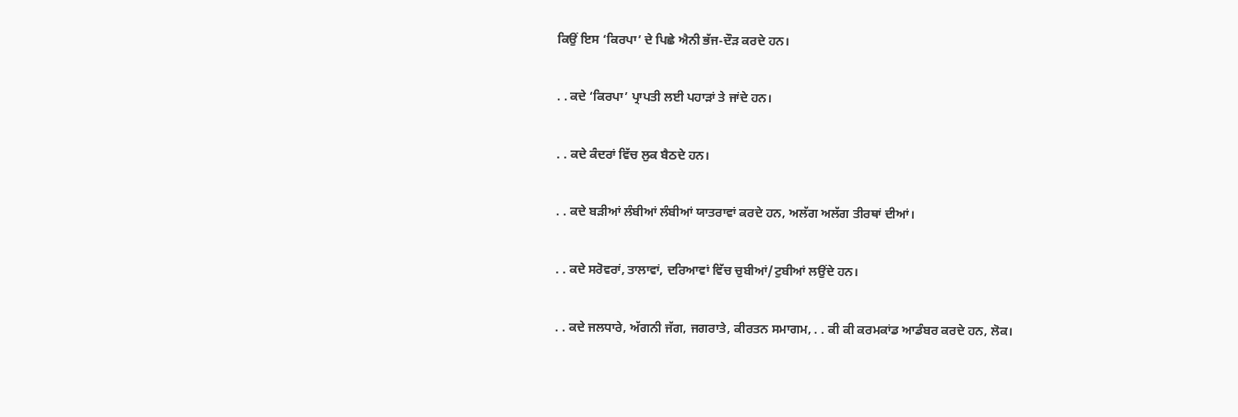ਕਿਉਂ ਇਸ ‘ਕਿਰਪਾ’ ਦੇ ਪਿਛੇ ਐਨੀ ਭੱਜ-ਦੌੜ ਕਰਦੇ ਹਨ।

. . ਕਦੇ ‘ਕਿਰਪਾ’ ਪ੍ਰਾਪਤੀ ਲਈ ਪਹਾੜਾਂ ਤੇ ਜਾਂਦੇ ਹਨ।

. . ਕਦੇ ਕੰਦਰਾਂ ਵਿੱਚ ਲੁਕ ਬੈਠਦੇ ਹਨ।

. . ਕਦੇ ਬੜੀਆਂ ਲੰਬੀਆਂ ਲੰਬੀਆਂ ਯਾਤਰਾਵਾਂ ਕਰਦੇ ਹਨ, ਅਲੱਗ ਅਲੱਗ ਤੀਰਥਾਂ ਦੀਆਂ।

. . ਕਦੇ ਸਰੋਵਰਾਂ, ਤਾਲਾਵਾਂ, ਦਰਿਆਵਾਂ ਵਿੱਚ ਚੁਬੀਆਂ/ਟੁਬੀਆਂ ਲਉਂਦੇ ਹਨ।

. . ਕਦੇ ਜਲਧਾਰੇ, ਅੱਗਨੀ ਜੱਗ, ਜਗਰਾਤੇ, ਕੀਰਤਨ ਸਮਾਗਮ, . . ਕੀ ਕੀ ਕਰਮਕਾਂਡ ਆਡੰਬਰ ਕਰਦੇ ਹਨ, ਲੋਕ।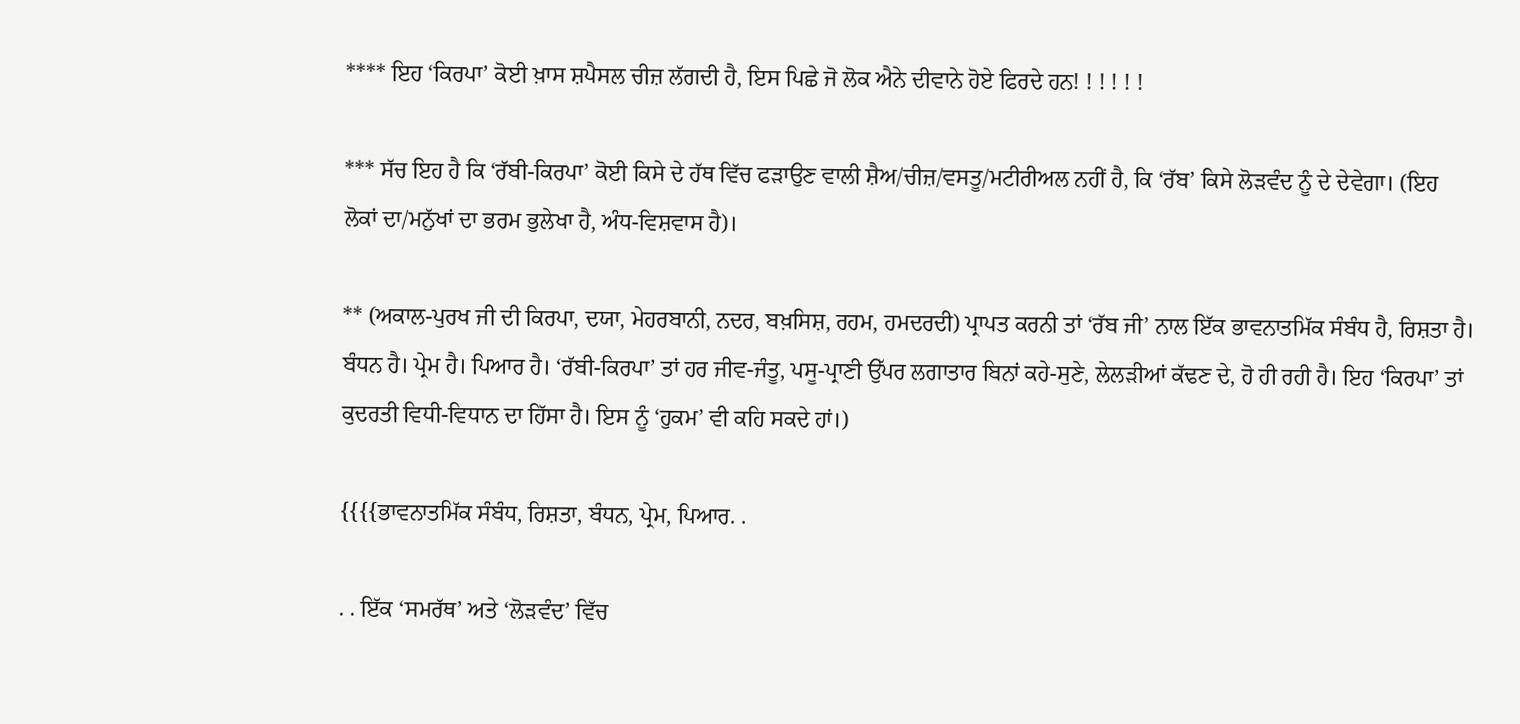**** ਇਹ ‘ਕਿਰਪਾ’ ਕੋਈ ਖ਼ਾਸ ਸ਼ਪੈਸਲ ਚੀਜ਼ ਲੱਗਦੀ ਹੈ, ਇਸ ਪਿਛੇ ਜੋ ਲੋਕ ਐਨੇ ਦੀਵਾਨੇ ਹੋਏ ਫਿਰਦੇ ਹਨ! ! ! ! ! !

*** ਸੱਚ ਇਹ ਹੈ ਕਿ ‘ਰੱਬੀ-ਕਿਰਪਾ’ ਕੋਈ ਕਿਸੇ ਦੇ ਹੱਥ ਵਿੱਚ ਫੜਾਉਣ ਵਾਲੀ ਸ਼ੈਅ/ਚੀਜ਼/ਵਸਤੂ/ਮਟੀਰੀਅਲ ਨਹੀਂ ਹੈ, ਕਿ ‘ਰੱਬ’ ਕਿਸੇ ਲੋੜਵੰਦ ਨੂੰ ਦੇ ਦੇਵੇਗਾ। (ਇਹ ਲੋਕਾਂ ਦਾ/ਮਨੁੱਖਾਂ ਦਾ ਭਰਮ ਭੁਲੇਖਾ ਹੈ, ਅੰਧ-ਵਿਸ਼ਵਾਸ ਹੈ)।

** (ਅਕਾਲ-ਪੁਰਖ ਜੀ ਦੀ ਕਿਰਪਾ, ਦਯਾ, ਮੇਹਰਬਾਨੀ, ਨਦਰ, ਬਖ਼ਸਿਸ਼, ਰਹਮ, ਹਮਦਰਦੀ) ਪ੍ਰਾਪਤ ਕਰਨੀ ਤਾਂ ‘ਰੱਬ ਜੀ’ ਨਾਲ ਇੱਕ ਭਾਵਨਾਤਮਿੱਕ ਸੰਬੰਧ ਹੈ, ਰਿਸ਼ਤਾ ਹੈ। ਬੰਧਨ ਹੈ। ਪ੍ਰੇਮ ਹੈ। ਪਿਆਰ ਹੈ। ‘ਰੱਬੀ-ਕਿਰਪਾ’ ਤਾਂ ਹਰ ਜੀਵ-ਜੰਤੂ, ਪਸੂ-ਪ੍ਰਾਣੀ ਉੱਪਰ ਲਗਾਤਾਰ ਬਿਨਾਂ ਕਹੇ-ਸੁਣੇ, ਲੇਲੜੀਆਂ ਕੱਢਣ ਦੇ, ਹੋ ਹੀ ਰਹੀ ਹੈ। ਇਹ ‘ਕਿਰਪਾ’ ਤਾਂ ਕੁਦਰਤੀ ਵਿਧੀ-ਵਿਧਾਨ ਦਾ ਹਿੱਸਾ ਹੈ। ਇਸ ਨੂੰ ‘ਹੁਕਮ’ ਵੀ ਕਹਿ ਸਕਦੇ ਹਾਂ।)

{{{{ਭਾਵਨਾਤਮਿੱਕ ਸੰਬੰਧ, ਰਿਸ਼ਤਾ, ਬੰਧਨ, ਪ੍ਰੇਮ, ਪਿਆਰ. .

. . ਇੱਕ ‘ਸਮਰੱਥ’ ਅਤੇ ‘ਲੋੜਵੰਦ’ ਵਿੱਚ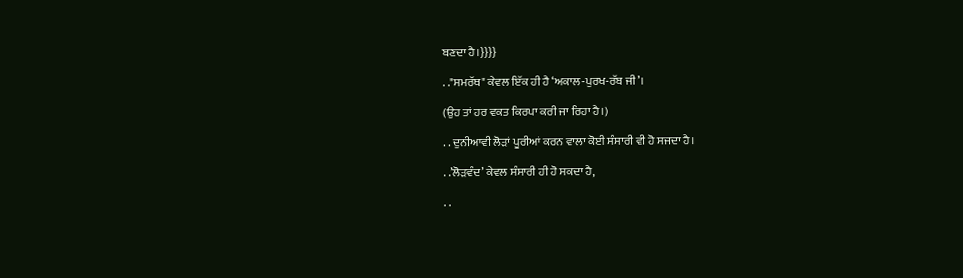ਬਣਦਾ ਹੈ।}}}}

. ."ਸਮਰੱਥ" ਕੇਵਲ ਇੱਕ ਹੀ ਹੈ ‘ਅਕਾਲ-ਪੁਰਖ-ਰੱਬ ਜੀ’।

(ਉਹ ਤਾਂ ਹਰ ਵਕਤ ਕਿਰਪਾ ਕਰੀ ਜਾ ਰਿਹਾ ਹੈ।)

. . ਦੁਨੀਆਵੀ ਲੋੜਾਂ ਪੂਰੀਆਂ ਕਰਨ ਵਾਲਾ ਕੋਈ ਸੰਸਾਰੀ ਵੀ ਹੋ ਸਜਦਾ ਹੈ।

. .’ਲੋੜਵੰਦ’ ਕੇਵਲ ਸੰਸਾਰੀ ਹੀ ਹੋ ਸਕਦਾ ਹੈ,

. .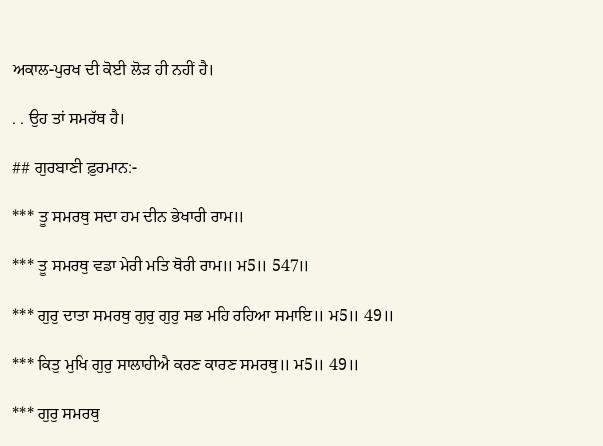ਅਕਾਲ-ਪੁਰਖ ਦੀ ਕੋਈ ਲੋੜ ਹੀ ਨਹੀਂ ਹੈ।

. . ਉਹ ਤਾਂ ਸਮਰੱਥ ਹੈ।

## ਗੁਰਬਾਣੀ ਫ਼ੁਰਮਾਨ:-

*** ਤੂ ਸਮਰਥੁ ਸਦਾ ਹਮ ਦੀਨ ਭੇਖਾਰੀ ਰਾਮ॥

*** ਤੂ ਸਮਰਥੁ ਵਡਾ ਮੇਰੀ ਮਤਿ ਥੋਰੀ ਰਾਮ॥ ਮ5॥ 547॥

*** ਗੁਰੁ ਦਾਤਾ ਸਮਰਥੁ ਗੁਰੁ ਗੁਰੁ ਸਭ ਮਹਿ ਰਹਿਆ ਸਮਾਇ॥ ਮ5॥ 49॥

*** ਕਿਤੁ ਮੁਖਿ ਗੁਰੁ ਸਾਲਾਹੀਐ ਕਰਣ ਕਾਰਣ ਸਮਰਥੁ॥ ਮ5॥ 49॥

*** ਗੁਰੁ ਸਮਰਥੁ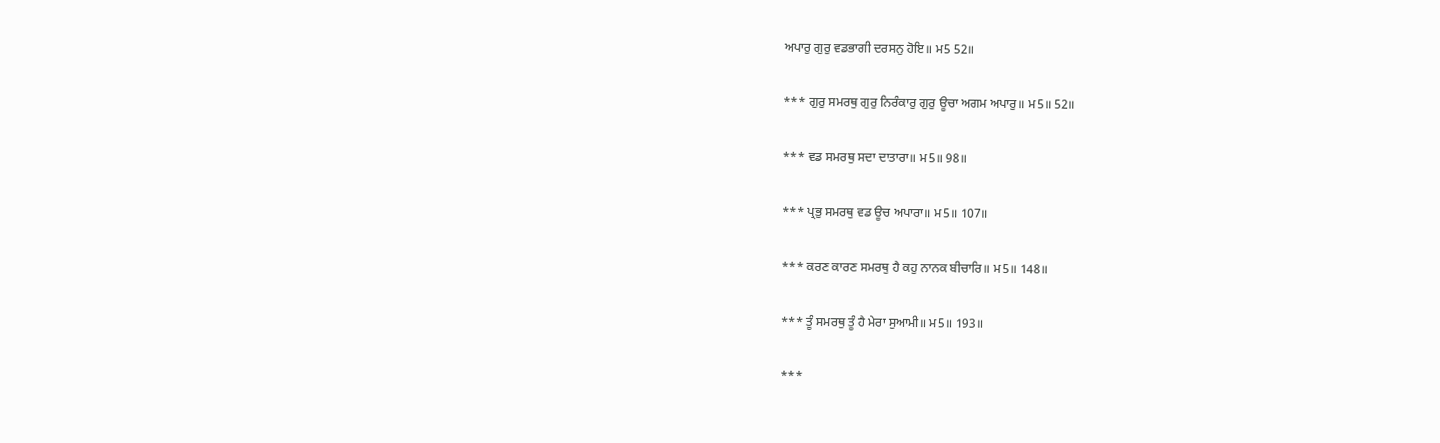ਅਪਾਰੁ ਗੁਰੁ ਵਡਭਾਗੀ ਦਰਸਨੁ ਹੋਇ॥ ਮ5 52॥

*** ਗੁਰੁ ਸਮਰਥੁ ਗੁਰੁ ਨਿਰੰਕਾਰੁ ਗੁਰੁ ਊਚਾ ਅਗਮ ਅਪਾਰੁ॥ ਮ5॥ 52॥

*** ਵਡ ਸਮਰਥੁ ਸਦਾ ਦਾਤਾਰਾ॥ ਮ5॥ 98॥

*** ਪ੍ਰਭੁ ਸਮਰਥੁ ਵਡ ਊਚ ਅਪਾਰਾ॥ ਮ5॥ 107॥

*** ਕਰਣ ਕਾਰਣ ਸਮਰਥੁ ਹੈ ਕਹੁ ਨਾਨਕ ਬੀਚਾਰਿ॥ ਮ5॥ 148॥

*** ਤੂੰ ਸਮਰਥੁ ਤੂੰ ਹੈ ਮੇਰਾ ਸੁਆਮੀ॥ ਮ5॥ 193॥

***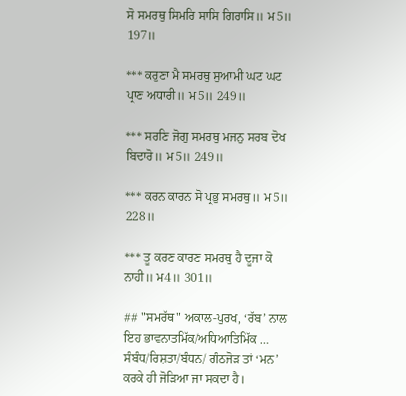ਸੋ ਸਮਰਥੁ ਸਿਮਰਿ ਸਾਸਿ ਗਿਰਾਸਿ॥ ਮ5॥ 197॥

*** ਕਰੁਣਾ ਮੈ ਸਮਰਥੁ ਸੁਆਮੀ ਘਟ ਘਟ ਪ੍ਰਾਣ ਅਧਾਰੀ॥ ਮ5॥ 249॥

*** ਸਰਣਿ ਜੋਗੁ ਸਮਰਥੁ ਮਜਨੁ ਸਰਬ ਦੋਖ ਬਿਦਾਰੋ॥ ਮ5॥ 249॥

*** ਕਰਨ ਕਾਰਨ ਸੋ ਪ੍ਰਭੁ ਸਮਰਥੁ॥ ਮ5॥ 228॥

*** ਤੂ ਕਰਣ ਕਾਰਣ ਸਮਰਥੁ ਹੈ ਦੂਜਾ ਕੋ ਨਾਹੀ॥ ਮ4॥ 301॥

## "ਸਮਰੱਥ" ਅਕਾਲ-ਪੁਰਖ, ‘ਰੱਬ’ ਨਾਲ ਇਹ ਭਾਵਨਾਤਮਿੱਕ/ਅਧਿਆਤਿਮਿੱਕ … ਸੰਬੰਧ/ਰਿਸ਼ਤਾ/ਬੰਧਨ/ ਗੰਠਜੋੜ ਤਾਂ ‘ਮਨ’ ਕਰਕੇ ਹੀ ਜੋੜਿਆ ਜਾ ਸਕਦਾ ਹੈ।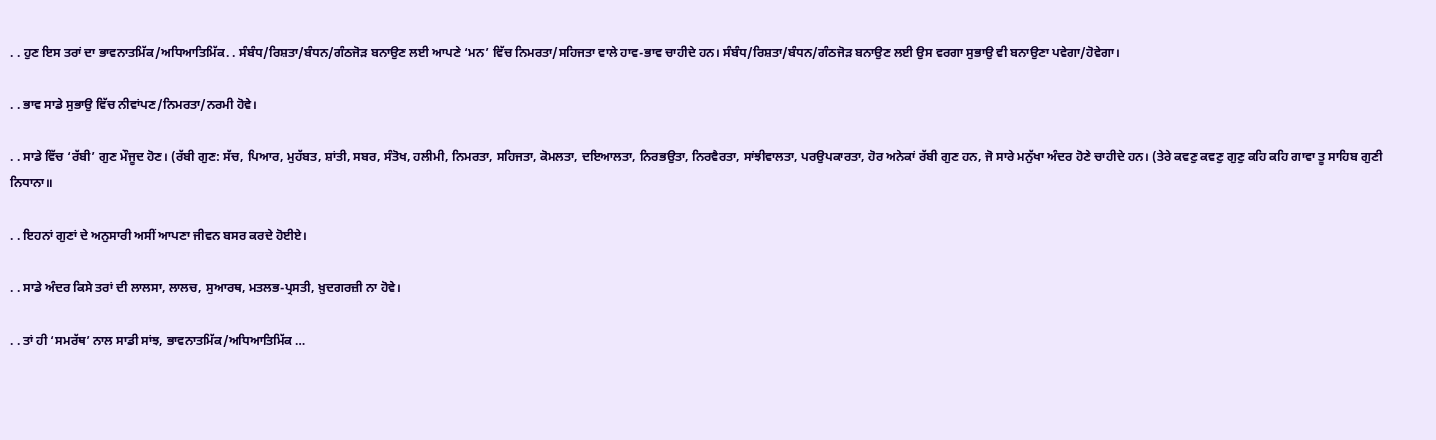. . ਹੁਣ ਇਸ ਤਰਾਂ ਦਾ ਭਾਵਨਾਤਮਿੱਕ/ਅਧਿਆਤਿਮਿੱਕ. . ਸੰਬੰਧ/ਰਿਸ਼ਤਾ/ਬੰਧਨ/ਗੰਠਜੋੜ ਬਨਾਉਣ ਲਈ ਆਪਣੇ ‘ਮਨ’ ਵਿੱਚ ਨਿਮਰਤਾ/ਸਹਿਜਤਾ ਵਾਲੇ ਹਾਵ-ਭਾਵ ਚਾਹੀਦੇ ਹਨ। ਸੰਬੰਧ/ਰਿਸ਼ਤਾ/ਬੰਧਨ/ਗੰਠਜੋੜ ਬਨਾਉਣ ਲਈ ਉਸ ਵਰਗਾ ਸੁਭਾਉ ਵੀ ਬਨਾਉਣਾ ਪਵੇਗਾ/ਹੋਵੇਗਾ।

. . ਭਾਵ ਸਾਡੇ ਸੁਭਾਉ ਵਿੱਚ ਨੀਵਾਂਪਣ/ਨਿਮਰਤਾ/ਨਰਮੀ ਹੋਵੇ।

. . ਸਾਡੇ ਵਿੱਚ ‘ਰੱਬੀ’ ਗੁਣ ਮੌਜੂਦ ਹੋਣ। (ਰੱਬੀ ਗੁਣ: ਸੱਚ, ਪਿਆਰ, ਮੁਹੱਬਤ, ਸ਼ਾਂਤੀ, ਸਬਰ, ਸੰਤੋਖ, ਹਲੀਮੀ, ਨਿਮਰਤਾ, ਸਹਿਜਤਾ, ਕੋਮਲਤਾ, ਦਇਆਲਤਾ, ਨਿਰਭਉਤਾ, ਨਿਰਵੈਰਤਾ, ਸਾਂਝੀਵਾਲਤਾ, ਪਰਉਪਕਾਰਤਾ, ਹੋਰ ਅਨੇਕਾਂ ਰੱਬੀ ਗੁਣ ਹਨ, ਜੋ ਸਾਰੇ ਮਨੁੱਖਾ ਅੰਦਰ ਹੋਣੇ ਚਾਹੀਦੇ ਹਨ। (ਤੇਰੇ ਕਵਣੁ ਕਵਣੁ ਗੁਣੁ ਕਹਿ ਕਹਿ ਗਾਵਾ ਤੂ ਸਾਹਿਬ ਗੁਣੀ ਨਿਧਾਨਾ॥

. . ਇਹਨਾਂ ਗੁਣਾਂ ਦੇ ਅਨੁਸਾਰੀ ਅਸੀਂ ਆਪਣਾ ਜੀਵਨ ਬਸਰ ਕਰਦੇ ਹੋਈਏ।

. . ਸਾਡੇ ਅੰਦਰ ਕਿਸੇ ਤਰਾਂ ਦੀ ਲਾਲਸਾ, ਲਾਲਚ, ਸੁਆਰਥ, ਮਤਲਭ-ਪ੍ਰਸਤੀ, ਖ਼ੁਦਗਰਜ਼ੀ ਨਾ ਹੋਵੇ।

. . ਤਾਂ ਹੀ ‘ਸਮਰੱਥ’ ਨਾਲ ਸਾਡੀ ਸਾਂਝ, ਭਾਵਨਾਤਮਿੱਕ/ਅਧਿਆਤਿਮਿੱਕ …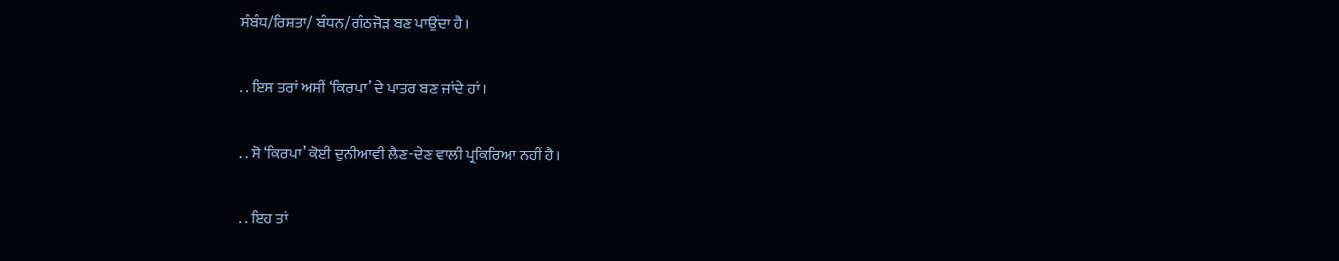ਸੰਬੰਧ/ਰਿਸ਼ਤਾ/ ਬੰਧਨ/ਗੰਠਜੋੜ ਬਣ ਪਾਉਂਦਾ ਹੈ।

. . ਇਸ ਤਰਾਂ ਅਸੀਂ ‘ਕਿਰਪਾ’ ਦੇ ਪਾਤਰ ਬਣ ਜਾਂਦੇ ਹਾਂ।

. . ਸੋ ‘ਕਿਰਪਾ’ ਕੋਈ ਦੁਨੀਆਵੀ ਲੈਣ-ਦੇਣ ਵਾਲੀ ਪ੍ਰਕਿਰਿਆ ਨਹੀਂ ਹੈ।

. . ਇਹ ਤਾਂ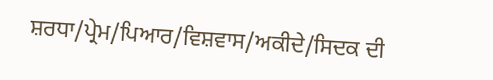ਸ਼ਰਧਾ/ਪ੍ਰੇਮ/ਪਿਆਰ/ਵਿਸ਼ਵਾਸ/ਅਕੀਦੇ/ਸਿਦਕ ਦੀ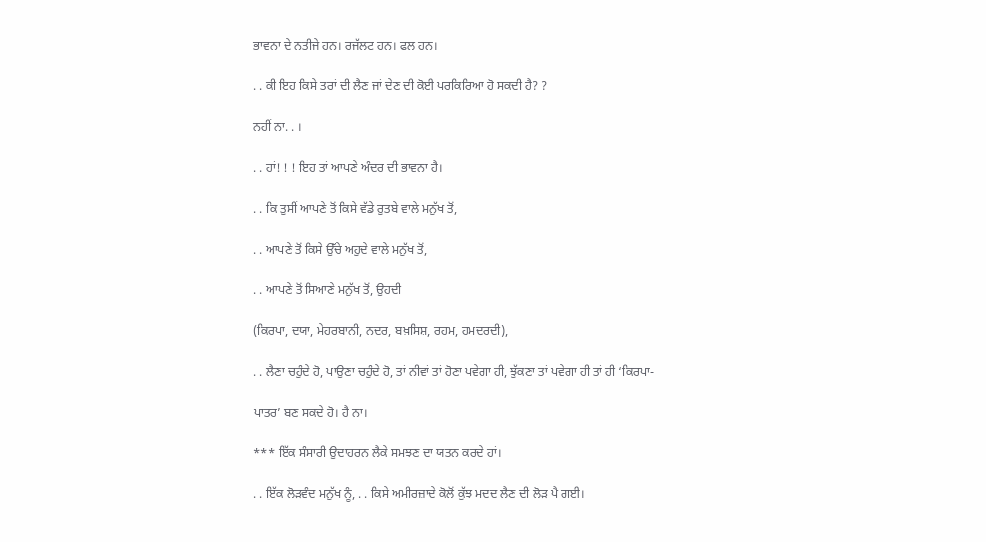ਭਾਵਨਾ ਦੇ ਨਤੀਜੇ ਹਨ। ਰਜੱਲਟ ਹਨ। ਫਲ ਹਨ।

. . ਕੀ ਇਹ ਕਿਸੇ ਤਰਾਂ ਦੀ ਲੈਣ ਜਾਂ ਦੇਣ ਦੀ ਕੋਈ ਪਰਕਿਰਿਆ ਹੋ ਸਕਦੀ ਹੈ? ?

ਨਹੀਂ ਨਾ. . ।

. . ਹਾਂ! ! ! ਇਹ ਤਾਂ ਆਪਣੇ ਅੰਦਰ ਦੀ ਭਾਵਨਾ ਹੈ।

. . ਕਿ ਤੁਸੀਂ ਆਪਣੇ ਤੋਂ ਕਿਸੇ ਵੱਡੇ ਰੁਤਬੇ ਵਾਲੇ ਮਨੁੱਖ ਤੋਂ,

. . ਆਪਣੇ ਤੋਂ ਕਿਸੇ ਉੱਚੇ ਅਹੁਦੇ ਵਾਲੇ ਮਨੁੱਖ ਤੋਂ,

. . ਆਪਣੇ ਤੋਂ ਸਿਆਣੇ ਮਨੁੱਖ ਤੋਂ, ਉਹਦੀ

(ਕਿਰਪਾ, ਦਯਾ, ਮੇਹਰਬਾਨੀ, ਨਦਰ, ਬਖ਼ਸਿਸ਼, ਰਹਮ, ਹਮਦਰਦੀ),

. . ਲੈਣਾ ਚਹੁੰਦੇ ਹੋ, ਪਾਉਣਾ ਚਹੁੰਦੇ ਹੋ, ਤਾਂ ਨੀਵਾਂ ਤਾਂ ਹੋਣਾ ਪਵੇਗਾ ਹੀ, ਝੁੱਕਣਾ ਤਾਂ ਪਵੇਗਾ ਹੀ ਤਾਂ ਹੀ ‘ਕਿਰਪਾ-

ਪਾਤਰ’ ਬਣ ਸਕਦੇ ਹੋ। ਹੈ ਨਾ।

*** ਇੱਕ ਸੰਸਾਰੀ ਉਦਾਹਰਨ ਲੈਕੇ ਸਮਝਣ ਦਾ ਯਤਨ ਕਰਦੇ ਹਾਂ।

. . ਇੱਕ ਲੋੜਵੰਦ ਮਨੁੱਖ ਨੂੰ, . . ਕਿਸੇ ਅਮੀਰਜ਼ਾਦੇ ਕੋਲੋਂ ਕੁੱਝ ਮਦਦ ਲੈਣ ਦੀ ਲੋੜ ਪੈ ਗਈ।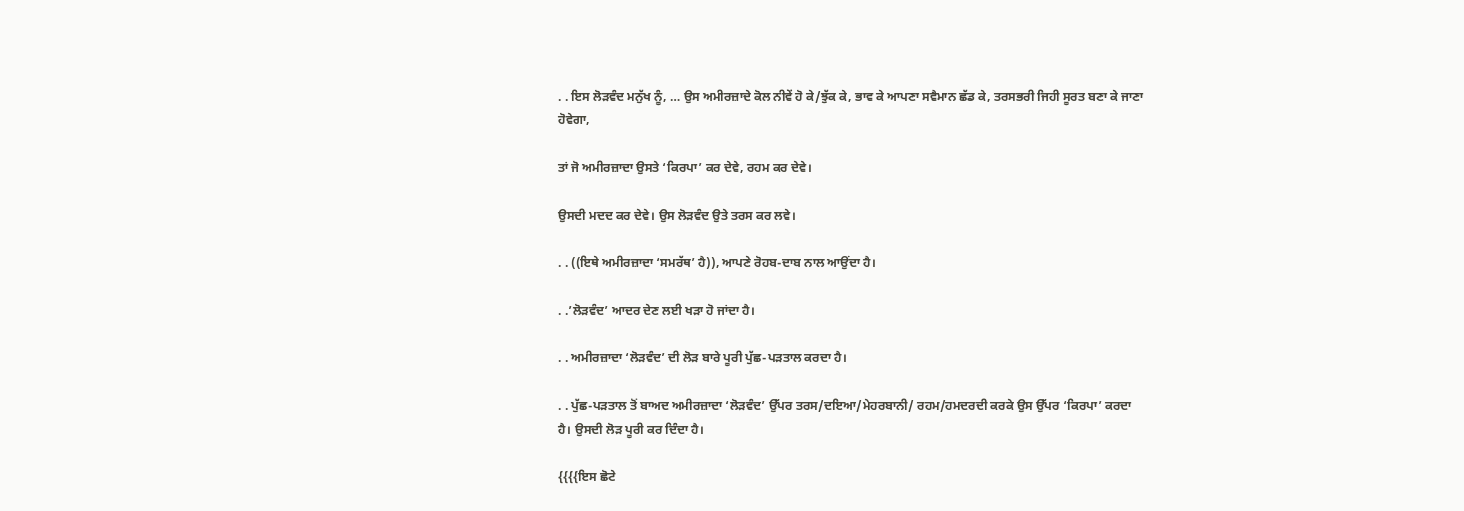. . ਇਸ ਲੋੜਵੰਦ ਮਨੁੱਖ ਨੂੰ, … ਉਸ ਅਮੀਰਜ਼ਾਦੇ ਕੋਲ ਨੀਵੇਂ ਹੋ ਕੇ/ਝੁੱਕ ਕੇ, ਭਾਵ ਕੇ ਆਪਣਾ ਸਵੈਮਾਨ ਛੱਡ ਕੇ, ਤਰਸਭਰੀ ਜਿਹੀ ਸੂਰਤ ਬਣਾ ਕੇ ਜਾਣਾ ਹੋਵੇਗਾ,

ਤਾਂ ਜੋ ਅਮੀਰਜ਼ਾਦਾ ਉਸਤੇ ‘ਕਿਰਪਾ’ ਕਰ ਦੇਵੇ, ਰਹਮ ਕਰ ਦੇਵੇ।

ਉਸਦੀ ਮਦਦ ਕਰ ਦੇਵੇ। ਉਸ ਲੋੜਵੰਦ ਉਤੇ ਤਰਸ ਕਰ ਲਵੇ।

. . ((ਇਥੇ ਅਮੀਰਜ਼ਾਦਾ ‘ਸਮਰੱਥ’ ਹੈ)), ਆਪਣੇ ਰੋਹਬ-ਦਾਬ ਨਾਲ ਆਉਂਦਾ ਹੈ।

. .’ਲੋੜਵੰਦ’ ਆਦਰ ਦੇਣ ਲਈ ਖੜਾ ਹੋ ਜਾਂਦਾ ਹੈ।

. . ਅਮੀਰਜ਼ਾਦਾ ‘ਲੋੜਵੰਦ’ ਦੀ ਲੋੜ ਬਾਰੇ ਪੂਰੀ ਪੁੱਛ-ਪੜਤਾਲ ਕਰਦਾ ਹੈ।

. . ਪੁੱਛ-ਪੜਤਾਲ ਤੋਂ ਬਾਅਦ ਅਮੀਰਜ਼ਾਦਾ ‘ਲੋੜਵੰਦ’ ਉੱਪਰ ਤਰਸ/ਦਇਆ/ਮੇਹਰਬਾਨੀ/ ਰਹਮ/ਹਮਦਰਦੀ ਕਰਕੇ ਉਸ ਉੱਪਰ ‘ਕਿਰਪਾ’ ਕਰਦਾ ਹੈ। ਉਸਦੀ ਲੋੜ ਪੂਰੀ ਕਰ ਦਿੰਦਾ ਹੈ।

{{{{ਇਸ ਛੋਟੇ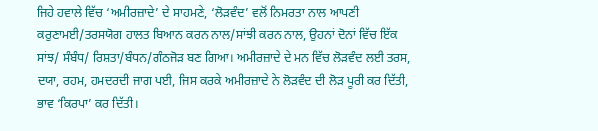ਜਿਹੇ ਹਵਾਲੇ ਵਿੱਚ ‘ਅਮੀਰਜ਼ਾਦੇ’ ਦੇ ਸਾਹਮਣੇ, ‘ਲੋੜਵੰਦ’ ਵਲੋਂ ਨਿਮਰਤਾ ਨਾਲ ਆਪਣੀ ਕਰੁਣਾਮਈ/ਤਰਸਯੋਗ ਹਾਲਤ ਬਿਆਨ ਕਰਨ ਨਾਲ/ਸਾਂਝੀ ਕਰਨ ਨਾਲ, ਉਹਨਾਂ ਦੋਨਾਂ ਵਿੱਚ ਇੱਕ ਸਾਂਝ/ ਸੰਬੰਧ/ ਰਿਸ਼ਤਾ/ਬੰਧਨ/ਗੰਠਜੋੜ ਬਣ ਗਿਆ। ਅਮੀਰਜ਼ਾਦੇ ਦੇ ਮਨ ਵਿੱਚ ਲੋੜਵੰਦ ਲਈ ਤਰਸ, ਦਯਾ, ਰਹਮ, ਹਮਦਰਦੀ ਜਾਗ ਪਈ, ਜਿਸ ਕਰਕੇ ਅਮੀਰਜ਼ਾਦੇ ਨੇ ਲੋੜਵੰਦ ਦੀ ਲੋੜ ਪੂਰੀ ਕਰ ਦਿੱਤੀ, ਭਾਵ ‘ਕਿਰਪਾ’ ਕਰ ਦਿੱਤੀ।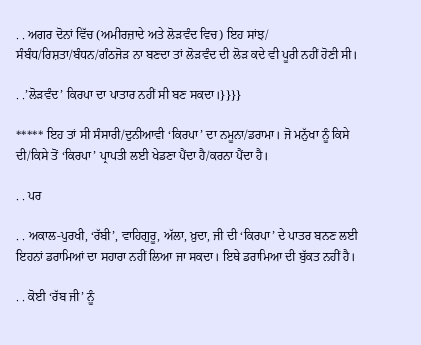. . ਅਗਰ ਦੋਨਾਂ ਵਿੱਚ (ਅਮੀਰਜ਼ਾਦੇ ਅਤੇ ਲੋੜਵੰਦ ਵਿਚ) ਇਹ ਸਾਂਝ/ ਸੰਬੰਧ/ਰਿਸ਼ਤਾ/ਬੰਧਨ/ਗੰਠਜੋੜ ਨਾ ਬਣਦਾ ਤਾਂ ਲੋੜਵੰਦ ਦੀ ਲੋੜ ਕਦੇ ਵੀ ਪੂਰੀ ਨਹੀਂ ਹੋਣੀ ਸੀ।

. .’ਲੋੜਵੰਦ’ ਕਿਰਪਾ ਦਾ ਪਾਤਾਰ ਨਹੀਂ ਸੀ ਬਣ ਸਕਦਾ।}}}}

***** ਇਹ ਤਾਂ ਸੀ ਸੰਸਾਰੀ/ਦੁਨੀਆਵੀ ‘ਕਿਰਪਾ’ ਦਾ ਨਮੂਨਾ/ਡਰਾਮਾ। ਜੋ ਮਨੁੱਖਾ ਨੂੰ ਕਿਸੇ ਦੀ/ਕਿਸੇ ਤੋਂ ‘ਕਿਰਪਾ’ ਪ੍ਰਾਪਤੀ ਲਈ ਖੇਡਣਾ ਪੈਂਦਾ ਹੈ/ਕਰਨਾ ਪੈਂਦਾ ਹੈ।

. . ਪਰ

. . ਅਕਾਲ-ਪੁਰਖੀ, ‘ਰੱਬੀ’, ਵਾਹਿਗੁਰੂ, ਅੱਲਾ, ਖ਼ੁਦਾ, ਜੀ ਦੀ ‘ਕਿਰਪਾ’ ਦੇ ਪਾਤਰ ਬਨਣ ਲਈ ਇਹਨਾਂ ਡਰਾਮਿਆਂ ਦਾ ਸਹਾਰਾ ਨਹੀਂ ਲਿਆ ਜਾ ਸਕਦਾ। ਇਥੇ ਡਰਾਮਿਆ ਦੀ ਬੁੱਕਤ ਨਹੀਂ ਹੈ।

. . ਕੋਈ ‘ਰੱਬ ਜੀ’ ਨੂੰ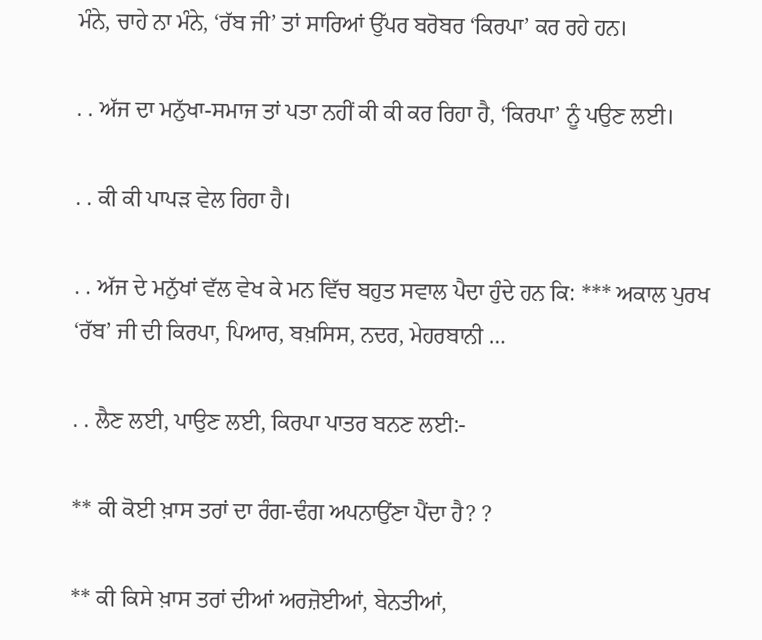ਮੰਨੇ, ਚਾਹੇ ਨਾ ਮੰਨੇ, ‘ਰੱਬ ਜੀ’ ਤਾਂ ਸਾਰਿਆਂ ਉੱਪਰ ਬਰੋਬਰ ‘ਕਿਰਪਾ’ ਕਰ ਰਹੇ ਹਨ।

. . ਅੱਜ ਦਾ ਮਨੁੱਖਾ-ਸਮਾਜ ਤਾਂ ਪਤਾ ਨਹੀਂ ਕੀ ਕੀ ਕਰ ਰਿਹਾ ਹੈ, ‘ਕਿਰਪਾ’ ਨੂੰ ਪਉਣ ਲਈ।

. . ਕੀ ਕੀ ਪਾਪੜ ਵੇਲ ਰਿਹਾ ਹੈ।

. . ਅੱਜ ਦੇ ਮਨੁੱਖਾਂ ਵੱਲ ਵੇਖ ਕੇ ਮਨ ਵਿੱਚ ਬਹੁਤ ਸਵਾਲ ਪੈਦਾ ਹੁੰਦੇ ਹਨ ਕਿ: *** ਅਕਾਲ ਪੁਰਖ ‘ਰੱਬ’ ਜੀ ਦੀ ਕਿਰਪਾ, ਪਿਆਰ, ਬਖ਼ਸਿਸ, ਨਦਰ, ਮੇਹਰਬਾਨੀ …

. . ਲੈਣ ਲਈ, ਪਾਉਣ ਲਈ, ਕਿਰਪਾ ਪਾਤਰ ਬਨਣ ਲਈ:-

** ਕੀ ਕੋਈ ਖ਼ਾਸ ਤਰਾਂ ਦਾ ਰੰਗ-ਢੰਗ ਅਪਨਾਉਂਣਾ ਪੈਂਦਾ ਹੈ? ?

** ਕੀ ਕਿਸੇ ਖ਼ਾਸ ਤਰਾਂ ਦੀਆਂ ਅਰਜ਼ੋਈਆਂ, ਬੇਨਤੀਆਂ,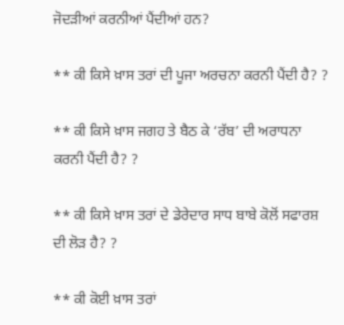ਜੋਦੜੀਆਂ ਕਰਨੀਆਂ ਪੈਂਦੀਆਂ ਹਨ?

** ਕੀ ਕਿਸੇ ਖ਼ਾਸ ਤਰਾਂ ਦੀ ਪੂਜਾ ਅਰਚਨਾ ਕਰਨੀ ਪੈਂਦੀ ਹੈ? ?

** ਕੀ ਕਿਸੇ ਖ਼ਾਸ ਜਗਹ ਤੇ ਬੈਠ ਕੇ ‘ਰੱਬ’ ਦੀ ਅਰਾਧਨਾ ਕਰਨੀ ਪੈਂਦੀ ਹੈ? ?

** ਕੀ ਕਿਸੇ ਖ਼ਾਸ ਤਰਾਂ ਦੇ ਡੇਰੇਦਾਰ ਸਾਧ ਬਾਬੇ ਕੋਲੋਂ ਸਫਾਰਸ਼ ਦੀ ਲੋੜ ਹੈ? ?

** ਕੀ ਕੋਈ ਖ਼ਾਸ ਤਰਾਂ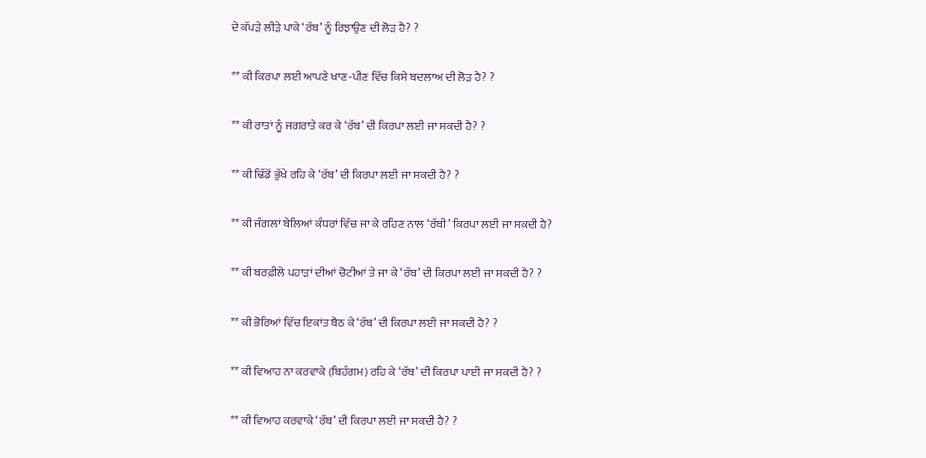ਦੇ ਕੱਪੜੇ ਲੀੜੇ ਪਾਕੇ ‘ਰੱਬ’ ਨੂੰ ਰਿਝਾਉਣ ਦੀ ਲੋੜ ਹੈ? ?

** ਕੀ ਕਿਰਪਾ ਲਈ ਆਪਣੇ ਖਾਣ-ਪੀਣ ਵਿੱਚ ਕਿਸੇ ਬਦਲਾਅ ਦੀ ਲੋੜ ਹੈ? ?

** ਕੀ ਰਾਤਾਂ ਨੂੰ ਜਗਰਾਤੇ ਕਰ ਕੇ ‘ਰੱਬ’ ਦੀ ਕਿਰਪਾ ਲਈ ਜਾ ਸਕਦੀ ਹੈ? ?

** ਕੀ ਢਿੱਡੋਂ ਭੁੱਖੇ ਰਹਿ ਕੇ ‘ਰੱਬ’ ਦੀ ਕਿਰਪਾ ਲਈ ਜਾ ਸਕਦੀ ਹੈ? ?

** ਕੀ ਜੰਗਲਾਂ ਬੇਲਿਆਂ ਕੰਧਰਾਂ ਵਿੱਚ ਜਾ ਕੇ ਰਹਿਣ ਨਾਲ ‘ਰੱਬੀ’ ਕਿਰਪਾ ਲਈ ਜਾ ਸਕਦੀ ਹੈ?

** ਕੀ ਬਰਫ਼ੀਲੇ ਪਹਾੜਾਂ ਦੀਆਂ ਚੋਟੀਆਂ ਤੇ ਜਾ ਕੇ ‘ਰੱਬ’ ਦੀ ਕਿਰਪਾ ਲਈ ਜਾ ਸਕਦੀ ਹੈ? ?

** ਕੀ ਭੋਰਿਆਂ ਵਿੱਚ ਇਕਾਂਤ ਬੈਠ ਕੇ ‘ਰੱਬ’ ਦੀ ਕਿਰਪਾ ਲਈ ਜਾ ਸਕਦੀ ਹੈ? ?

** ਕੀ ਵਿਆਹ ਨਾ ਕਰਵਾਕੇ (ਬਿਹੰਗਮ) ਰਹਿ ਕੇ ‘ਰੱਬ’ ਦੀ ਕਿਰਪਾ ਪਾਈ ਜਾ ਸਕਦੀ ਹੈ? ?

** ਕੀ ਵਿਆਹ ਕਰਵਾਕੇ ‘ਰੱਬ’ ਦੀ ਕਿਰਪਾ ਲਈ ਜਾ ਸਕਦੀ ਹੈ? ?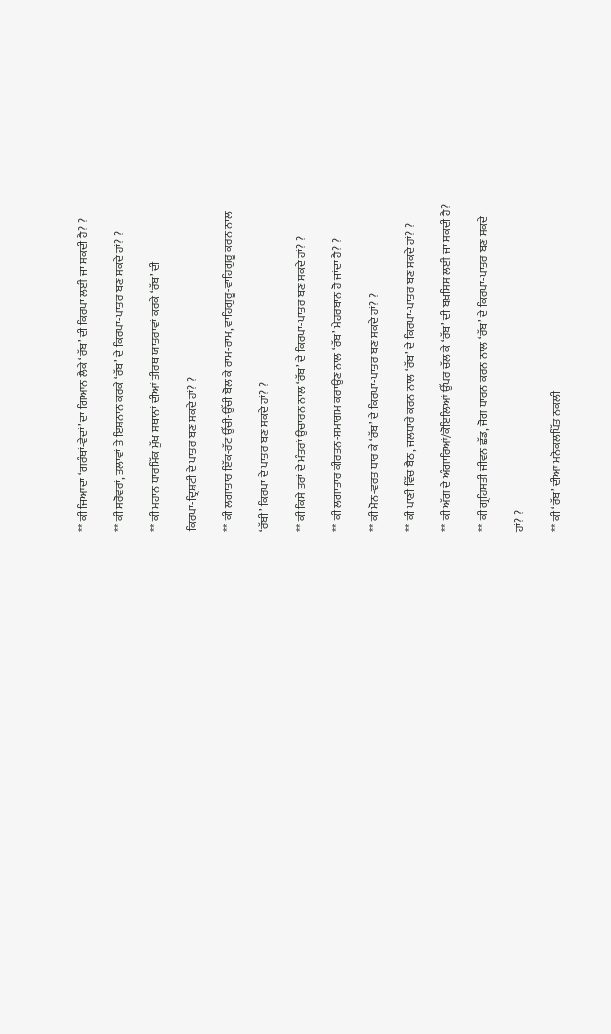** ਕੀ ਜਿਆਦਾ ‘ਗਰੰਥਾਂ-ਵੇਦਾਂ’ ਦਾ ਗਿਆਨ ਲੈਕੇ ‘ਰੱਬ’ ਦੀ ਕਿਰਪਾ ਲਈ ਜਾ ਸਕਦੀ ਹੈ? ?

** ਕੀ ਸਰੋਵਰਾਂ, ਤਲਾਵਾਂ ਤੇ ਇਸ਼ਨਾਨ ਕਰਕੇ ‘ਰੱਬ’ ਦੇ ਕਿਰਪਾ-ਪਾਤਰ ਬਣ ਸਕਦੇ ਹਾਂ? ?

** ਕੀ ਮਹਾਨ ਧਾਰਮਿੱਕ ਮੁੱਖ ਸਥਾਨਾਂ ਦੀਆਂ ਤੀਰਥ ਯਾਤਰਾਵਾਂ ਕਰਕੇ ‘ਰੱਬ’ ਦੀ

ਕਿਰਪਾ-ਦ੍ਰਿਸ਼ਟੀ ਦੇ ਪਾਤਰ ਬਣ ਸਕਦੇ ਹਾਂ? ?

** ਕੀ ਲਗਾਤਾਰ ਇੱਕ-ਰੱਟ ਉੱਚੀ-ਉੱਚੀ ਬੋਲ ਕੇ ਰਾਮ-ਰਾਮ, ਵਾਹਿਗੁਰੂ-ਵਾਹਿਗੁਰੂ ਕਰਨ ਨਾਲ

‘ਰੱਬੀ’ ਕਿਰਪਾ ਦੇ ਪਾਤਰ ਬਣ ਸਕਦੇ ਹਾਂ? ?

** ਕੀ ਕਿਸੇ ਤਰਾਂ ਦੇ ਮੰਤਰਾਂ ਉਚਾਰਨ ਨਾਲ ‘ਰੱਬ’ ਦੇ ਕਿਰਪਾ-ਪਾਤਰ ਬਣ ਸਕਦੇ ਹਾਂ? ?

** ਕੀ ਲਗਾਤਾਰ ਕੀਰਤਨ-ਸਮਾਗਮ ਕਰਾਉਣ ਨਾਲ ‘ਰੱਬ’ ਮੇਹਰਬਾਨ ਹੋ ਜਾਂਦਾ ਹੈ? ?

** ਕੀ ਮੋਨ-ਵਰਤ ਧਾਰ ਕੇ ‘ਰੱਬ’ ਦੇ ਕਿਰਪਾ-ਪਾਤਰ ਬਣ ਸਕਦੇ ਹਾਂ? ?

** ਕੀ ਪਾਣੀ ਵਿੱਚ ਬੈਠ, ਜਲਧਾਰੇ ਕਰਨ ਨਾਲ ‘ਰੱਬ’ ਦੇ ਕਿਰਪਾ-ਪਾਤਰ ਬਣ ਸਕਦੇ ਹਾਂ? ?

** ਕੀ ਅੱਗ ਦੇ ਅੰਗਾਰਿਆਂ/ਕੋਇਲਿਆਂ ਉੱਪਰ ਚੱਲ ਕੇ ‘ਰੱਬ’ ਦੀ ਬਖ਼ਸਿਸ ਲਈ ਜਾ ਸਕਦੀ ਹੈ?

** ਕੀ ਗ੍ਰਹਿਸਤੀ ਜੀਵਨ ਛੱਡ, ਜੋਗ ਧਾਰਨ ਕਰਨ ਨਾਲ ‘ਰੱਬ’ ਦੇ ਕਿਰਪਾ-ਪਾਤਰ ਬਣ ਸਕਦੇ

ਹਾਂ? ?

** ਕੀ ‘ਰੱਬ’ ਦੀਆ ਮਨੋਕਲਪਿੱਤ ਨਕਲੀ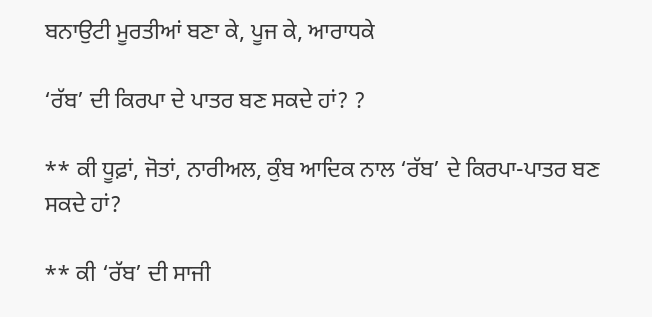ਬਨਾਉਟੀ ਮੂਰਤੀਆਂ ਬਣਾ ਕੇ, ਪੂਜ ਕੇ, ਆਰਾਧਕੇ

‘ਰੱਬ’ ਦੀ ਕਿਰਪਾ ਦੇ ਪਾਤਰ ਬਣ ਸਕਦੇ ਹਾਂ? ?

** ਕੀ ਧੂਫ਼ਾਂ, ਜੋਤਾਂ, ਨਾਰੀਅਲ, ਕੁੰਬ ਆਦਿਕ ਨਾਲ ‘ਰੱਬ’ ਦੇ ਕਿਰਪਾ-ਪਾਤਰ ਬਣ ਸਕਦੇ ਹਾਂ?

** ਕੀ ‘ਰੱਬ’ ਦੀ ਸਾਜੀ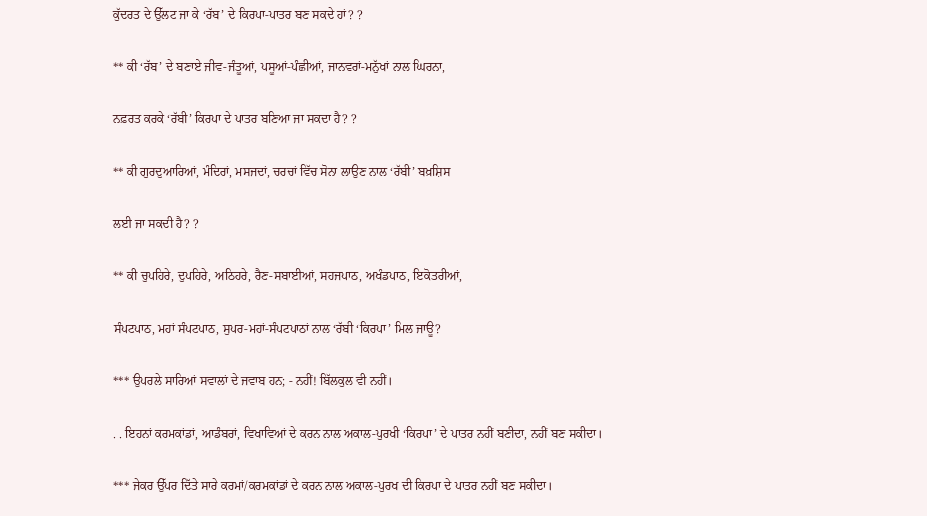ਕੁੱਦਰਤ ਦੇ ਉੱਲਟ ਜਾ ਕੇ ‘ਰੱਬ’ ਦੇ ਕਿਰਪਾ-ਪਾਤਰ ਬਣ ਸਕਦੇ ਹਾਂ? ?

** ਕੀ ‘ਰੱਬ’ ਦੇ ਬਣਾਏ ਜੀਵ-ਜੰਤੂਆਂ, ਪਸੂਆਂ-ਪੰਛੀਆਂ, ਜਾਨਵਰਾਂ-ਮਨੁੱਖਾਂ ਨਾਲ ਘਿਰਨਾ,

ਨਫ਼ਰਤ ਕਰਕੇ ‘ਰੱਬੀ’ ਕਿਰਪਾ ਦੇ ਪਾਤਰ ਬਣਿਆ ਜਾ ਸਕਦਾ ਹੈ? ?

** ਕੀ ਗੁਰਦੁਆਰਿਆਂ, ਮੰਦਿਰਾਂ, ਮਸਜਦਾਂ, ਚਰਚਾਂ ਵਿੱਚ ਸੋਨਾ ਲਾਉਣ ਨਾਲ ‘ਰੱਬੀ’ ਬਖ਼ਸ਼ਿਸ

ਲਈ ਜਾ ਸਕਦੀ ਹੈ? ?

** ਕੀ ਚੁਪਹਿਰੇ, ਦੁਪਹਿਰੇ, ਅਠਿਹਰੇ, ਰੈਣ-ਸਬਾਈਆਂ, ਸਹਜਪਾਠ, ਅਖੰਡਪਾਠ, ਇਕੋਤਰੀਆਂ,

ਸੰਪਟਪਾਠ, ਮਹਾਂ ਸੰਪਟਪਾਠ, ਸੁਪਰ-ਮਹਾਂ-ਸੰਪਟਪਾਠਾਂ ਨਾਲ ‘ਰੱਬੀ ‘ਕਿਰਪਾ’ ਮਿਲ ਜਾਊ?

*** ਉਪਰਲੇ ਸਾਰਿਆਂ ਸਵਾਲਾਂ ਦੇ ਜਵਾਬ ਹਨ; - ਨਹੀਂ! ਬਿੱਲਕੁਲ ਵੀ ਨਹੀਂ।

. . ਇਹਨਾਂ ਕਰਮਕਾਂਡਾਂ, ਆਡੰਬਰਾਂ, ਵਿਖਾਵਿਆਂ ਦੇ ਕਰਨ ਨਾਲ ਅਕਾਲ-ਪੁਰਖੀ ‘ਕਿਰਪਾ’ ਦੇ ਪਾਤਰ ਨਹੀਂ ਬਣੀਦਾ, ਨਹੀਂ ਬਣ ਸਕੀਦਾ।

*** ਜੇਕਰ ਉੱਪਰ ਦਿੱਤੇ ਸਾਰੇ ਕਰਮਾਂ/ਕਰਮਕਾਂਡਾਂ ਦੇ ਕਰਨ ਨਾਲ ਅਕਾਲ-ਪੁਰਖ ਦੀ ਕਿਰਪਾ ਦੇ ਪਾਤਰ ਨਹੀਂ ਬਣ ਸਕੀਦਾ।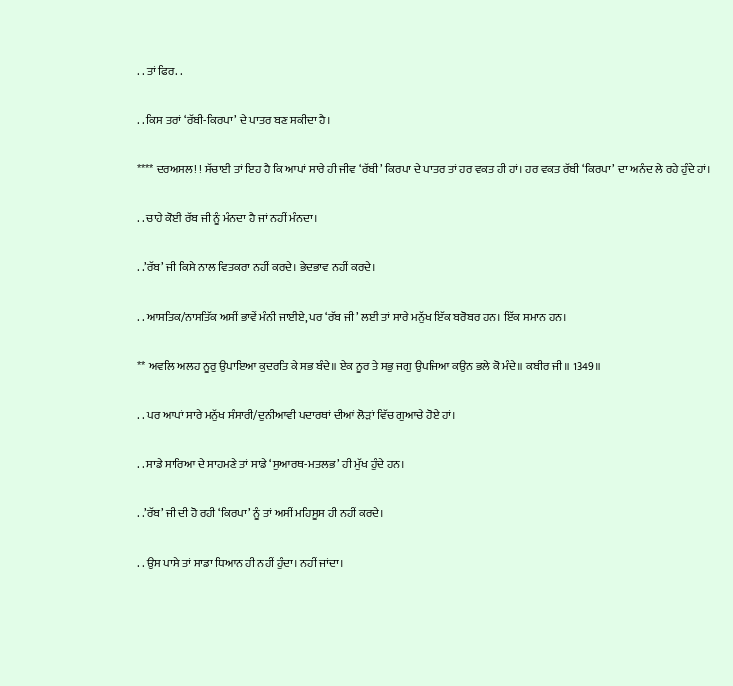. . ਤਾਂ ਫਿਰ. .

. . ਕਿਸ ਤਰਾਂ ‘ਰੱਬੀ-ਕਿਰਪਾ’ ਦੇ ਪਾਤਰ ਬਣ ਸਕੀਦਾ ਹੈ।

**** ਦਰਅਸਲ! ! ਸੱਚਾਈ ਤਾਂ ਇਹ ਹੈ ਕਿ ਆਪਾਂ ਸਾਰੇ ਹੀ ਜੀਵ ‘ਰੱਬੀ’ ਕਿਰਪਾ ਦੇ ਪਾਤਰ ਤਾਂ ਹਰ ਵਕਤ ਹੀ ਹਾਂ। ਹਰ ਵਕਤ ਰੱਬੀ ‘ਕਿਰਪਾ’ ਦਾ ਅਨੰਦ ਲੇ ਰਹੇ ਹੁੰਦੇ ਹਾਂ।

. . ਚਾਹੇ ਕੋਈ ਰੱਬ ਜੀ ਨੂੰ ਮੰਨਦਾ ਹੈ ਜਾਂ ਨਹੀਂ ਮੰਨਦਾ।

. .’ਰੱਬ’ ਜੀ ਕਿਸੇ ਨਾਲ ਵਿਤਕਰਾ ਨਹੀਂ ਕਰਦੇ। ਭੇਦਭਾਵ ਨਹੀਂ ਕਰਦੇ।

. . ਆਸਤਿਕ/ਨਾਸਤਿੱਕ ਅਸੀਂ ਭਾਵੇਂ ਮੰਨੀ ਜਾਈਏ, ਪਰ ‘ਰੱਬ ਜੀ’ ਲਈ ਤਾਂ ਸਾਰੇ ਮਨੁੱਖ ਇੱਕ ਬਰੋਬਰ ਹਨ। ਇੱਕ ਸਮਾਨ ਹਨ।

** ਅਵਲਿ ਅਲਹ ਨੂਰੁ ਉਪਾਇਆ ਕੁਦਰਤਿ ਕੇ ਸਭ ਬੰਦੇ॥ ਏਕ ਨੂਰ ਤੇ ਸਭੁ ਜਗੁ ਉਪਜਿਆ ਕਉਨ ਭਲੇ ਕੋ ਮੰਦੇ॥ ਕਬੀਰ ਜੀ॥ 1349॥

. . ਪਰ ਆਪਾਂ ਸਾਰੇ ਮਨੁੱਖ ਸੰਸਾਰੀ/ਦੁਨੀਆਵੀ ਪਦਾਰਥਾਂ ਦੀਆਂ ਲੋੜਾਂ ਵਿੱਚ ਗੁਆਚੇ ਹੋਏ ਹਾਂ।

. . ਸਾਡੇ ਸਾਰਿਆ ਦੇ ਸਾਹਮਣੇ ਤਾਂ ਸਾਡੇ ‘ਸੁਆਰਥ-ਮਤਲਭ’ ਹੀ ਮੁੱਖ ਹੁੰਦੇ ਹਨ।

. .’ਰੱਬ’ ਜੀ ਦੀ ਹੋ ਰਹੀ ‘ਕਿਰਪਾ’ ਨੂੰ ਤਾਂ ਅਸੀਂ ਮਹਿਸੂਸ ਹੀ ਨਹੀਂ ਕਰਦੇ।

. . ਉਸ ਪਾਸੇ ਤਾਂ ਸਾਡਾ ਧਿਆਨ ਹੀ ਨਹੀਂ ਹੁੰਦਾ। ਨਹੀਂ ਜਾਂਦਾ।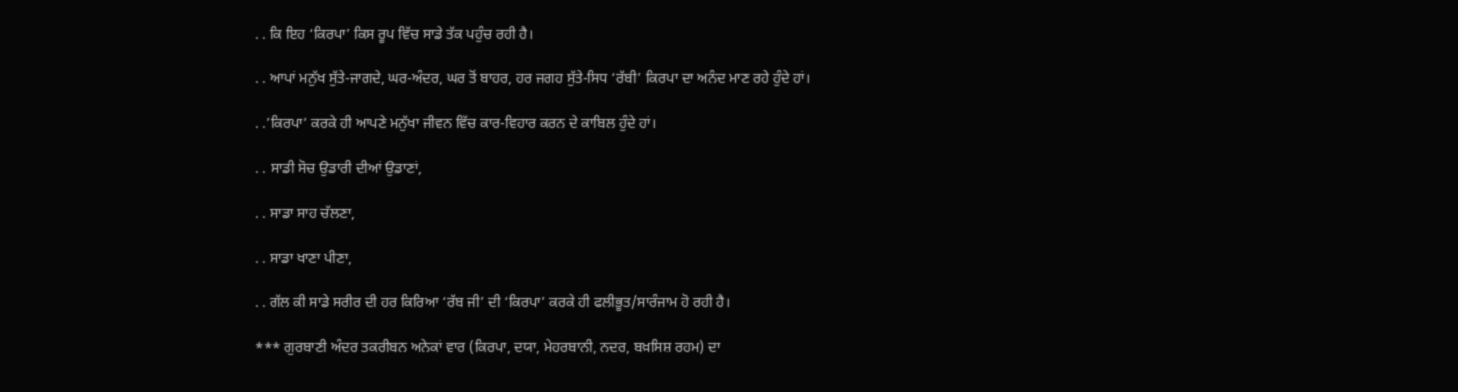. . ਕਿ ਇਹ ‘ਕਿਰਪਾ’ ਕਿਸ ਰੂਪ ਵਿੱਚ ਸਾਡੇ ਤੱਕ ਪਹੁੰਚ ਰਹੀ ਹੈ।

. . ਆਪਾਂ ਮਨੁੱਖ ਸੁੱਤੇ-ਜਾਗਦੇ, ਘਰ-ਅੰਦਰ, ਘਰ ਤੋਂ ਬਾਹਰ, ਹਰ ਜਗਹ ਸੁੱਤੇ-ਸਿਧ ‘ਰੱਬੀ’ ਕਿਰਪਾ ਦਾ ਅਨੰਦ ਮਾਣ ਰਹੇ ਹੁੰਦੇ ਹਾਂ।

. .’ਕਿਰਪਾ’ ਕਰਕੇ ਹੀ ਆਪਣੇ ਮਨੁੱਖਾ ਜੀਵਨ ਵਿੱਚ ਕਾਰ-ਵਿਹਾਰ ਕਰਨ ਦੇ ਕਾਬਿਲ ਹੁੰਦੇ ਹਾਂ।

. . ਸਾਡੀ ਸੋਚ ਉਡਾਰੀ ਦੀਆਂ ਉਡਾਣਾਂ,

. . ਸਾਡਾ ਸਾਹ ਚੱਲਣਾ,

. . ਸਾਡਾ ਖਾਣਾ ਪੀਣਾ,

. . ਗੱਲ ਕੀ ਸਾਡੇ ਸਰੀਰ ਦੀ ਹਰ ਕਿਰਿਆ ‘ਰੱਬ ਜੀ’ ਦੀ ‘ਕਿਰਪਾ’ ਕਰਕੇ ਹੀ ਫਲੀਭੂਤ/ਸਾਰੰਜਾਮ ਹੋ ਰਹੀ ਹੈ।

*** ਗੁਰਬਾਣੀ ਅੰਦਰ ਤਕਰੀਬਨ ਅਨੇਕਾਂ ਵਾਰ (ਕਿਰਪਾ, ਦਯਾ, ਮੇਹਰਬਾਨੀ, ਨਦਰ, ਬਖ਼ਸਿਸ਼ ਰਹਮ) ਦਾ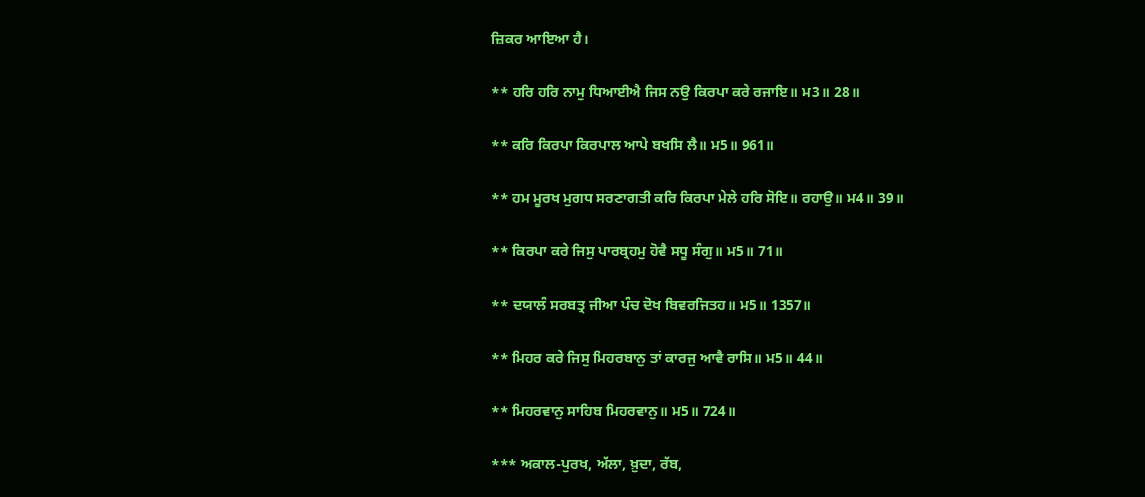ਜ਼ਿਕਰ ਆਇਆ ਹੈ।

** ਹਰਿ ਹਰਿ ਨਾਮੁ ਧਿਆਈਐ ਜਿਸ ਨਉ ਕਿਰਪਾ ਕਰੇ ਰਜਾਇ॥ ਮ3॥ 28॥

** ਕਰਿ ਕਿਰਪਾ ਕਿਰਪਾਲ ਆਪੇ ਬਖਸਿ ਲੈ॥ ਮ5॥ 961॥

** ਹਮ ਮੂਰਖ ਮੁਗਧ ਸਰਣਾਗਤੀ ਕਰਿ ਕਿਰਪਾ ਮੇਲੇ ਹਰਿ ਸੋਇ॥ ਰਹਾਉ॥ ਮ4॥ 39॥

** ਕਿਰਪਾ ਕਰੇ ਜਿਸੁ ਪਾਰਬ੍ਰਹਮੁ ਹੋਵੈ ਸਧੂ ਸੰਗੁ॥ ਮ5॥ 71॥

** ਦਯਾਲੰ ਸਰਬਤ੍ਰ ਜੀਆ ਪੰਚ ਦੋਖ ਬਿਵਰਜਿਤਹ॥ ਮ5॥ 1357॥

** ਮਿਹਰ ਕਰੇ ਜਿਸੁ ਮਿਹਰਬਾਨੁ ਤਾਂ ਕਾਰਜੁ ਆਵੈ ਰਾਸਿ॥ ਮ5॥ 44॥

** ਮਿਹਰਵਾਨੁ ਸਾਹਿਬ ਮਿਹਰਵਾਨੁ॥ ਮ5॥ 724॥

*** ਅਕਾਲ-ਪੁਰਖ, ਅੱਲਾ, ਖ਼ੁਦਾ, ਰੱਬ,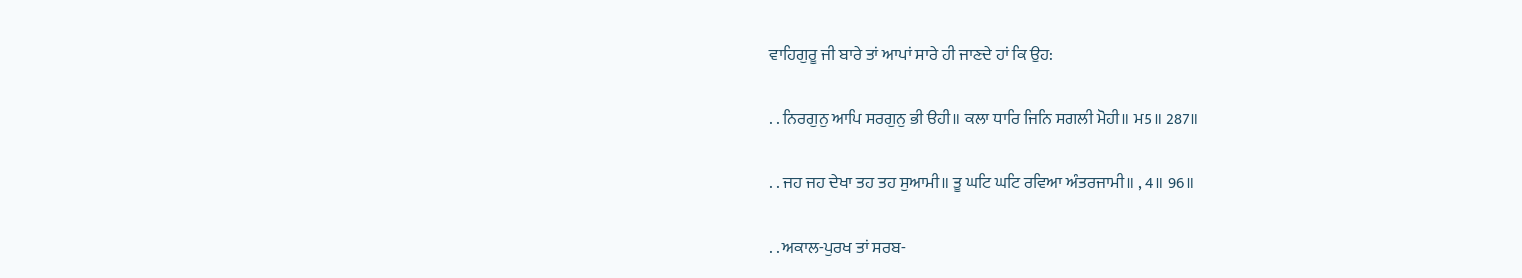ਵਾਹਿਗੁਰੂ ਜੀ ਬਾਰੇ ਤਾਂ ਆਪਾਂ ਸਾਰੇ ਹੀ ਜਾਣਦੇ ਹਾਂ ਕਿ ਉਹ:

. . ਨਿਰਗੁਨੁ ਆਪਿ ਸਰਗੁਨੁ ਭੀ ੳਹੀ॥ ਕਲਾ ਧਾਰਿ ਜਿਨਿ ਸਗਲੀ ਮੋਹੀ॥ ਮ5॥ 287॥

. . ਜਹ ਜਹ ਦੇਖਾ ਤਹ ਤਹ ਸੁਆਮੀ॥ ਤੂ ਘਟਿ ਘਟਿ ਰਵਿਆ ਅੰਤਰਜਾਮੀ॥ , 4॥ 96॥

. . ਅਕਾਲ-ਪੁਰਖ ਤਾਂ ਸਰਬ-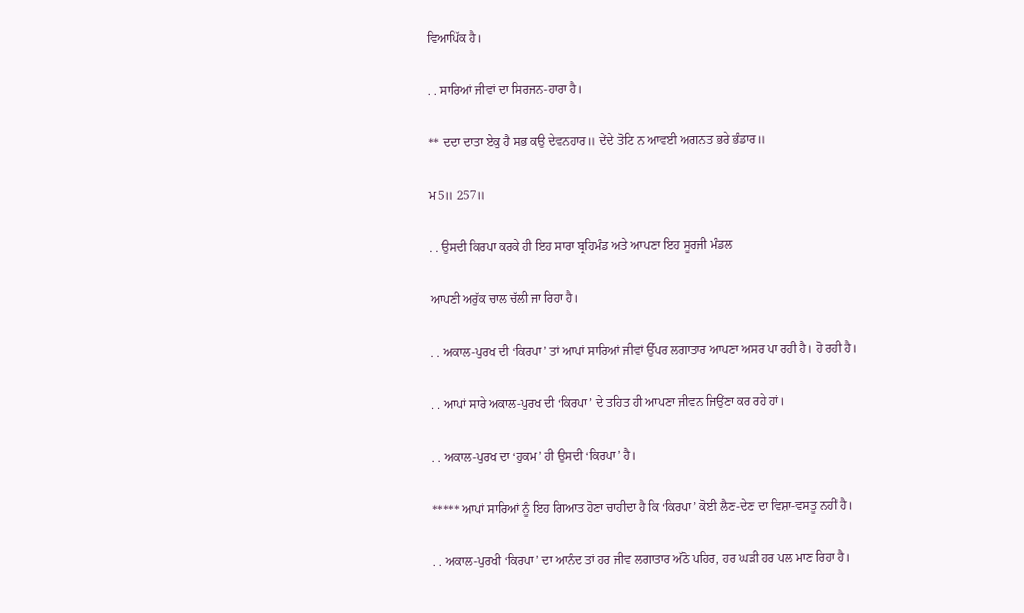ਵਿਆਪਿੱਕ ਹੈ।

. . ਸਾਰਿਆਂ ਜੀਵਾਂ ਦਾ ਸਿਰਜਨ-ਹਾਰਾ ਹੈ।

** ਦਦਾ ਦਾਤਾ ਏਕੁ ਹੈ ਸਭ ਕਉ ਦੇਵਨਹਾਰ॥ ਦੇਂਦੇ ਤੋਟਿ ਨ ਆਵਈ ਅਗਨਤ ਭਰੇ ਭੰਡਾਰ॥

ਮ5॥ 257॥

. . ਉਸਦੀ ਕਿਰਪਾ ਕਰਕੇ ਹੀ ਇਹ ਸਾਰਾ ਬ੍ਰਹਿਮੰਡ ਅਤੇ ਆਪਣਾ ਇਹ ਸੂਰਜੀ ਮੰਡਲ

ਆਪਣੀ ਅਰੁੱਕ ਚਾਲ ਚੱਲੀ ਜਾ ਰਿਹਾ ਹੈ।

. . ਅਕਾਲ-ਪੁਰਖ ਦੀ ‘ਕਿਰਪਾ’ ਤਾਂ ਆਪਾਂ ਸਾਰਿਆਂ ਜੀਵਾਂ ਉੱਪਰ ਲਗਾਤਾਰ ਆਪਣਾ ਅਸਰ ਪਾ ਰਹੀ ਹੈ। ਹੋ ਰਹੀ ਹੈ।

. . ਆਪਾਂ ਸਾਰੇ ਅਕਾਲ-ਪੁਰਖ ਦੀ ‘ਕਿਰਪਾ’ ਦੇ ਤਹਿਤ ਹੀ ਆਪਣਾ ਜੀਵਨ ਜਿਉਂਣਾ ਕਰ ਰਹੇ ਹਾਂ।

. . ਅਕਾਲ-ਪੁਰਖ ਦਾ ‘ਹੁਕਮ’ ਹੀ ਉਸਦੀ ‘ਕਿਰਪਾ’ ਹੈ।

***** ਆਪਾਂ ਸਾਰਿਆਂ ਨੂੰ ਇਹ ਗਿਆਤ ਹੋਣਾ ਚਾਹੀਦਾ ਹੈ ਕਿ ‘ਕਿਰਪਾ’ ਕੋਈ ਲੈਣ-ਦੇਣ ਦਾ ਵਿਸ਼ਾ-ਵਸਤੂ ਨਹੀਂ ਹੈ।

. . ਅਕਾਲ-ਪੁਰਖੀ ‘ਕਿਰਪਾ’ ਦਾ ਆਨੰਦ ਤਾਂ ਹਰ ਜੀਵ ਲਗਾਤਾਰ ਅੱਠੋ ਪਹਿਰ, ਹਰ ਘੜੀ ਹਰ ਪਲ ਮਾਣ ਰਿਹਾ ਹੈ।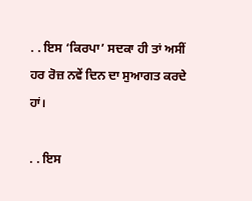. . ਇਸ ‘ਕਿਰਪਾ’ ਸਦਕਾ ਹੀ ਤਾਂ ਅਸੀਂ ਹਰ ਰੋਜ਼ ਨਵੇਂ ਦਿਨ ਦਾ ਸੁਆਗਤ ਕਰਦੇ ਹਾਂ।

. . ਇਸ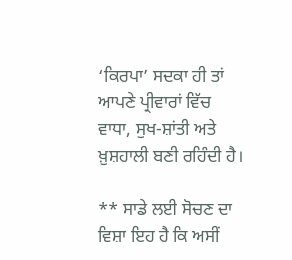‘ਕਿਰਪਾ’ ਸਦਕਾ ਹੀ ਤਾਂ ਆਪਣੇ ਪ੍ਰੀਵਾਰਾਂ ਵਿੱਚ ਵਾਧਾ, ਸੁਖ-ਸ਼ਾਂਤੀ ਅਤੇ ਖ਼ੁਸ਼ਹਾਲੀ ਬਣੀ ਰਹਿੰਦੀ ਹੈ।

** ਸਾਡੇ ਲਈ ਸੋਚਣ ਦਾ ਵਿਸ਼ਾ ਇਹ ਹੈ ਕਿ ਅਸੀਂ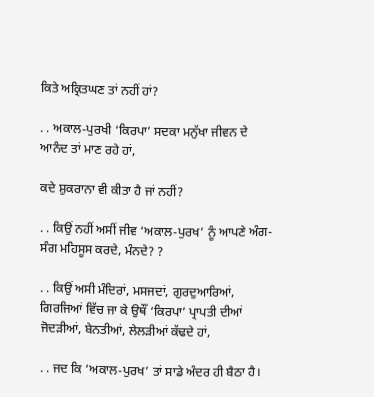ਕਿਤੇ ਅਕ੍ਰਿਤਘਣ ਤਾਂ ਨਹੀਂ ਹਾਂ?

. . ਅਕਾਲ-ਪੁਰਖੀ ‘ਕਿਰਪਾ’ ਸਦਕਾ ਮਨੁੱਖਾ ਜੀਵਨ ਦੇ ਆਨੰਦ ਤਾਂ ਮਾਣ ਰਹੇ ਹਾਂ,

ਕਦੇ ਸ਼ੁਕਰਾਨਾ ਵੀ ਕੀਤਾ ਹੈ ਜਾਂ ਨਹੀਂ?

. . ਕਿਉਂ ਨਹੀਂ ਅਸੀਂ ਜੀਵ ‘ਅਕਾਲ-ਪੁਰਖ’ ਨੂੰ ਆਪਣੇ ਅੰਗ-ਸੰਗ ਮਹਿਸੂਸ ਕਰਦੇ, ਮੰਨਦੇ? ?

. . ਕਿਉਂ ਅਸੀ ਮੰਦਿਰਾਂ, ਮਸਜਦਾਂ, ਗੁਰਦੁਆਰਿਆਂ, ਗਿਰਜਿਆਂ ਵਿੱਚ ਜਾ ਕੇ ਉਥੌਂ ‘ਕਿਰਪਾ’ ਪ੍ਰਾਪਤੀ ਦੀਆਂ ਜੋਦੜੀਆਂ, ਬੇਨਤੀਆਂ, ਲੇਲੜੀਆਂ ਕੱਢਦੇ ਹਾਂ,

. . ਜਦ ਕਿ ‘ਅਕਾਲ-ਪੁਰਖ’ ਤਾਂ ਸਾਡੇ ਅੰਦਰ ਹੀ ਬੈਠਾ ਹੈ।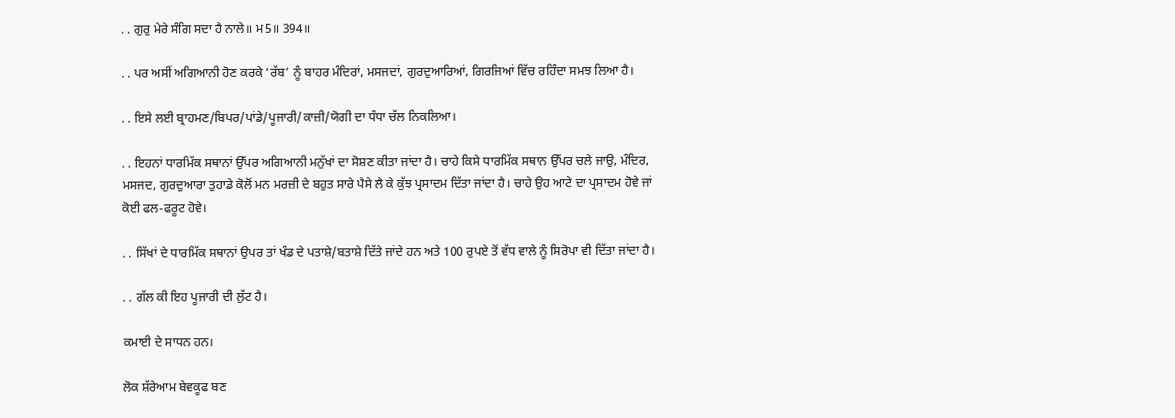. . ਗੁਰੁ ਮੇਰੇ ਸੰਗਿ ਸਦਾ ਹੈ ਨਾਲੇ॥ ਮ5॥ 394॥

. . ਪਰ ਅਸੀਂ ਅਗਿਆਨੀ ਹੋਣ ਕਰਕੇ ‘ਰੱਬ’ ਨੂੰ ਬਾਹਰ ਮੰਦਿਰਾਂ, ਮਸਜਦਾਂ, ਗੁਰਦੁਆਰਿਆਂ, ਗਿਰਜਿਆਂ ਵਿੱਚ ਰਹਿੰਦਾ ਸਮਝ ਲਿਆ ਹੈ।

. . ਇਸੇ ਲਈ ਬ੍ਰਾਹਮਣ/ਬਿਪਰ/ਪਾਂਡੇ/ਪੂਜਾਰੀ/ਕਾਜ਼ੀ/ਯੋਗੀ ਦਾ ਧੰਧਾ ਚੱਲ ਨਿਕਲਿਆ।

. . ਇਹਨਾਂ ਧਾਰਮਿੱਕ ਸਥਾਨਾਂ ਉੱਪਰ ਅਗਿਆਨੀ ਮਨੁੱਖਾਂ ਦਾ ਸੋਸ਼ਣ ਕੀਤਾ ਜਾਂਦਾ ਹੈ। ਚਾਹੇ ਕਿਸੇ ਧਾਰਮਿੱਕ ਸਥਾਨ ਉੱਪਰ ਚਲੇ ਜਾਉ, ਮੰਦਿਰ, ਮਸਜਦ, ਗੁਰਦੁਆਰਾ ਤੁਹਾਡੇ ਕੋਲੋਂ ਮਨ ਮਰਜ਼ੀ ਦੇ ਬਹੁਤ ਸਾਰੇ ਪੈਸੇ ਲੈ ਕੇ ਕੁੱਝ ਪ੍ਰਸਾਦਮ ਦਿੱਤਾ ਜਾਂਦਾ ਹੈ। ਚਾਹੇ ਉਹ ਆਟੇ ਦਾ ਪ੍ਰਸਾਦਮ ਹੋਵੇ ਜਾਂ ਕੋਈ ਫਲ-ਫਰੂਟ ਹੋਵੇ।

. . ਸਿੱਖਾਂ ਦੇ ਧਾਰਮਿੱਕ ਸਥਾਨਾਂ ਉਪਰ ਤਾਂ ਖੰਡ ਦੇ ਪਤਾਸ਼ੇ/ਬਤਾਸ਼ੇ ਦਿੱਤੇ ਜਾਂਦੇ ਹਨ ਅਤੇ 100 ਰੁਪਏ ਤੋਂ ਵੱਧ ਵਾਲੇ ਨੂੰ ਸਿਰੋਪਾ ਵੀ ਦਿੱਤਾ ਜਾਂਦਾ ਹੈ।

. . ਗੱਲ ਕੀ ਇਹ ਪੂਜਾਰੀ ਦੀ ਲੁੱਟ ਹੈ।

ਕਮਾਈ ਦੇ ਸਾਧਨ ਹਨ।

ਲੋਕ ਸ਼ੱਰੇਆਮ ਬੇਵਕੂਫ ਬਣ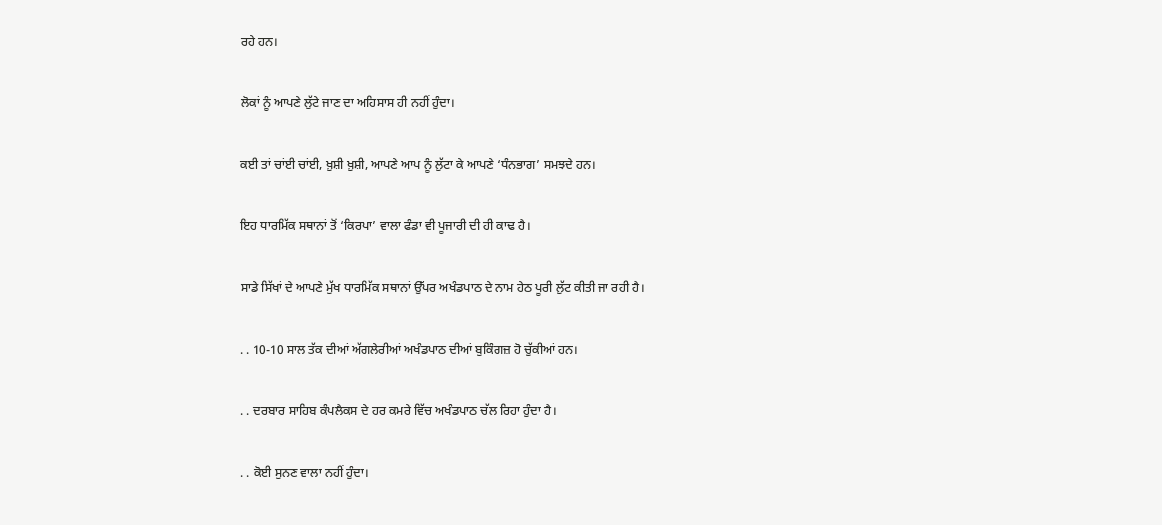ਰਹੇ ਹਨ।

ਲੋਕਾਂ ਨੂੰ ਆਪਣੇ ਲੁੱਟੇ ਜਾਣ ਦਾ ਅਹਿਸਾਸ ਹੀ ਨਹੀਂ ਹੁੰਦਾ।

ਕਈ ਤਾਂ ਚਾਂਈ ਚਾਂਈ, ਖ਼ੁਸ਼ੀ ਖ਼ੁਸ਼ੀ, ਆਪਣੇ ਆਪ ਨੂੰ ਲੁੱਟਾ ਕੇ ਆਪਣੇ ‘ਧੰਨਭਾਗ’ ਸਮਝਦੇ ਹਨ।

ਇਹ ਧਾਰਮਿੱਕ ਸਥਾਨਾਂ ਤੋਂ ‘ਕਿਰਪਾ’ ਵਾਲਾ ਫੰਡਾ ਵੀ ਪੂਜਾਰੀ ਦੀ ਹੀ ਕਾਢ ਹੈ।

ਸਾਡੇ ਸਿੱਖਾਂ ਦੇ ਆਪਣੇ ਮੁੱਖ ਧਾਰਮਿੱਕ ਸਥਾਨਾਂ ਉੱਪਰ ਅਖੰਡਪਾਠ ਦੇ ਨਾਮ ਹੇਠ ਪੂਰੀ ਲੁੱਟ ਕੀਤੀ ਜਾ ਰਹੀ ਹੈ।

. . 10-10 ਸਾਲ ਤੱਕ ਦੀਆਂ ਅੱਗਲੇਰੀਆਂ ਅਖੰਡਪਾਠ ਦੀਆਂ ਬੁਕਿੰਗਜ਼ ਹੋ ਚੁੱਕੀਆਂ ਹਨ।

. . ਦਰਬਾਰ ਸਾਹਿਬ ਕੰਪਲੈਕਸ ਦੇ ਹਰ ਕਮਰੇ ਵਿੱਚ ਅਖੰਡਪਾਠ ਚੱਲ ਰਿਹਾ ਹੁੰਦਾ ਹੈ।

. . ਕੋਈ ਸੁਨਣ ਵਾਲਾ ਨਹੀਂ ਹੁੰਦਾ।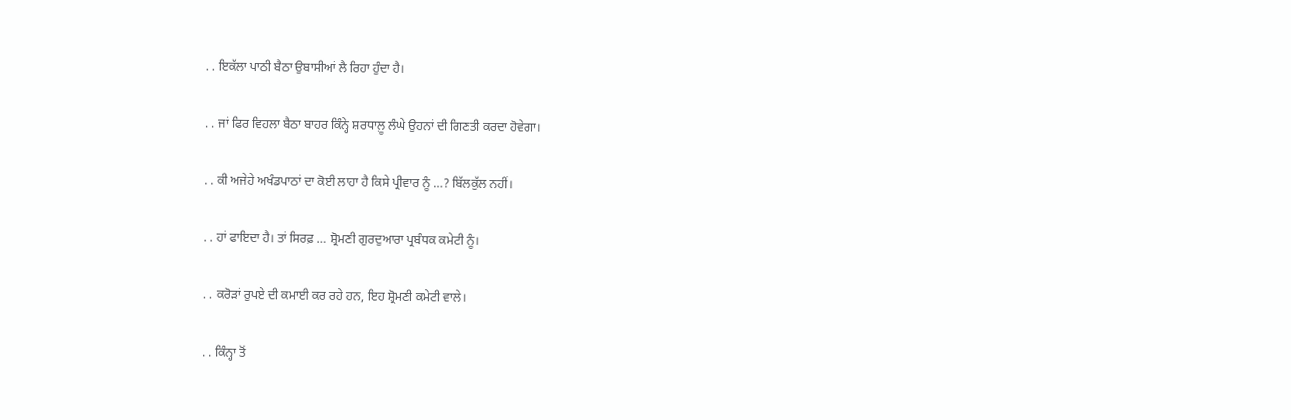. . ਇਕੱਲਾ ਪਾਠੀ ਬੈਠਾ ਉਬਾਸੀਆਂ ਲੈ ਰਿਹਾ ਹੁੰਦਾ ਹੈ।

. . ਜਾਂ ਫਿਰ ਵਿਹਲਾ ਬੈਠਾ ਬਾਹਰ ਕਿੰਨ੍ਹੇ ਸ਼ਰਧਾਲ਼ੂ ਲੰਘੇ ਉਹਨਾਂ ਦੀ ਗਿਣਤੀ ਕਰਦਾ ਹੋਵੇਗਾ।

. . ਕੀ ਅਜੇਹੇ ਅਖੰਡਪਾਠਾਂ ਦਾ ਕੋਈ ਲਾਹਾ ਹੈ ਕਿਸੇ ਪ੍ਰੀਵਾਰ ਨੂੰ …? ਬਿੱਲਕੁੱਲ ਨਹੀਂ।

. . ਹਾਂ ਫਾਇਦਾ ਹੈ। ਤਾਂ ਸਿਰਫ਼ … ਸ਼੍ਰੋਮਣੀ ਗੁਰਦੁਆਰਾ ਪ੍ਰਬੰਧਕ ਕਮੇਟੀ ਨੂੰ।

. . ਕਰੋੜਾਂ ਰੁਪਏ ਦੀ ਕਮਾਈ ਕਰ ਰਹੇ ਹਨ, ਇਹ ਸ਼੍ਰੋਮਣੀ ਕਮੇਟੀ ਵਾਲੇ।

. . ਕਿੰਨ੍ਹਾ ਤੋਂ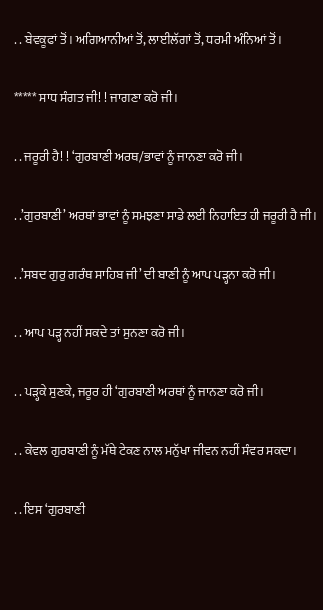. . ਬੇਵਕੂਫਾਂ ਤੋਂ। ਅਗਿਆਨੀਆਂ ਤੋਂ, ਲਾਈਲੱਗਾਂ ਤੋਂ, ਧਰਮੀ ਅੰਨਿਆਂ ਤੋਂ।

***** ਸਾਧ ਸੰਗਤ ਜੀ! ! ਜਾਗਣਾ ਕਰੋ ਜੀ।

. . ਜਰੂਰੀ ਹੈ! ! ‘ਗੁਰਬਾਣੀ ਅਰਥ/ਭਾਵਾਂ ਨੂੰ ਜਾਨਣਾ ਕਰੋ ਜੀ।

. .’ਗੁਰਬਾਣੀ’ ਅਰਥਾਂ ਭਾਵਾਂ ਨੂੰ ਸਮਝਣਾ ਸਾਡੇ ਲਈ ਨਿਹਾਇਤ ਹੀ ਜਰੂਰੀ ਹੈ ਜੀ।

. .’ਸਬਦ ਗੁਰੁ ਗਰੰਥ ਸਾਹਿਬ ਜੀ’ ਦੀ ਬਾਣੀ ਨੂੰ ਆਪ ਪੜ੍ਹਨਾ ਕਰੋ ਜੀ।

. . ਆਪ ਪੜ੍ਹ ਨਹੀਂ ਸਕਦੇ ਤਾਂ ਸੁਨਣਾ ਕਰੋ ਜੀ।

. . ਪੜ੍ਹਕੇ ਸੁਣਕੇ, ਜਰੂਰ ਹੀ ‘ਗੁਰਬਾਣੀ ਅਰਥਾਂ ਨੂੰ ਜਾਨਣਾ ਕਰੋ ਜੀ।

. . ਕੇਵਲ ਗੁਰਬਾਣੀ ਨੂੰ ਮੱਥੇ ਟੇਕਣ ਨਾਲ ਮਨੁੱਖਾ ਜੀਵਨ ਨਹੀਂ ਸੰਵਰ ਸਕਦਾ।

. . ਇਸ ‘ਗੁਰਬਾਣੀ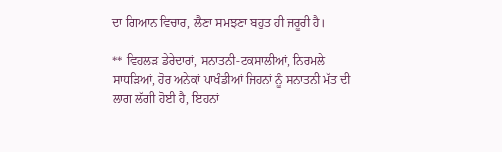ਦਾ ਗਿਆਨ ਵਿਚਾਰ, ਲੈਣਾ ਸਮਝਣਾ ਬਹੁਤ ਹੀ ਜਰੂਰੀ ਹੈ।

** ਵਿਹਲੜ ਡੇਰੇਦਾਰਾਂ, ਸਨਾਤਨੀ-ਟਕਸਾਲੀਆਂ, ਨਿਰਮਲੇ ਸਾਧੜਿਆਂ, ਹੋਰ ਅਨੇਕਾਂ ਪਾਖੰਡੀਆਂ ਜਿਹਨਾਂ ਨੂੰ ਸਨਾਤਨੀ ਮੱਤ ਦੀ ਲਾਗ ਲੱਗੀ ਹੋਈ ਹੈ, ਇਹਨਾਂ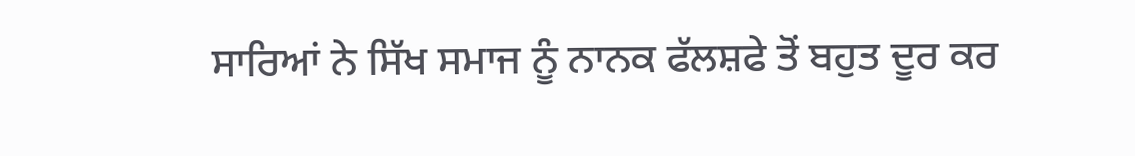ਸਾਰਿਆਂ ਨੇ ਸਿੱਖ ਸਮਾਜ ਨੂੰ ਨਾਨਕ ਫੱਲਸ਼ਫੇ ਤੋਂ ਬਹੁਤ ਦੂਰ ਕਰ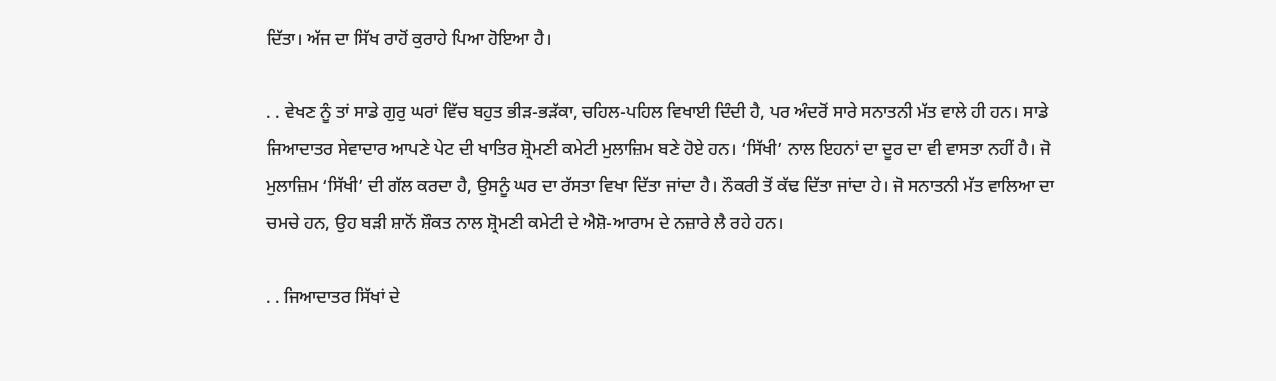ਦਿੱਤਾ। ਅੱਜ ਦਾ ਸਿੱਖ ਰਾਹੋਂ ਕੁਰਾਹੇ ਪਿਆ ਹੋਇਆ ਹੈ।

. . ਵੇਖਣ ਨੂੰ ਤਾਂ ਸਾਡੇ ਗੁਰੁ ਘਰਾਂ ਵਿੱਚ ਬਹੁਤ ਭੀੜ-ਭੜੱਕਾ, ਚਹਿਲ-ਪਹਿਲ ਵਿਖਾਈ ਦਿੰਦੀ ਹੈ, ਪਰ ਅੰਦਰੋਂ ਸਾਰੇ ਸਨਾਤਨੀ ਮੱਤ ਵਾਲੇ ਹੀ ਹਨ। ਸਾਡੇ ਜਿਆਦਾਤਰ ਸੇਵਾਦਾਰ ਆਪਣੇ ਪੇਟ ਦੀ ਖਾਤਿਰ ਸ਼੍ਰੋਮਣੀ ਕਮੇਟੀ ਮੁਲਾਜ਼ਿਮ ਬਣੇ ਹੋਏ ਹਨ। ‘ਸਿੱਖੀ’ ਨਾਲ ਇਹਨਾਂ ਦਾ ਦੂਰ ਦਾ ਵੀ ਵਾਸਤਾ ਨਹੀਂ ਹੈ। ਜੋ ਮੁਲਾਜ਼ਿਮ ‘ਸਿੱਖੀ’ ਦੀ ਗੱਲ ਕਰਦਾ ਹੈ, ਉਸਨੂੰ ਘਰ ਦਾ ਰੱਸਤਾ ਵਿਖਾ ਦਿੱਤਾ ਜਾਂਦਾ ਹੈ। ਨੌਕਰੀ ਤੋਂ ਕੱਢ ਦਿੱਤਾ ਜਾਂਦਾ ਹੇ। ਜੋ ਸਨਾਤਨੀ ਮੱਤ ਵਾਲਿਆ ਦਾ ਚਮਚੇ ਹਨ, ਉਹ ਬੜੀ ਸ਼ਾਨੋਂ ਸ਼ੌਕਤ ਨਾਲ ਸ਼੍ਰੋਮਣੀ ਕਮੇਟੀ ਦੇ ਐਸ਼ੋ-ਆਰਾਮ ਦੇ ਨਜ਼ਾਰੇ ਲੈ ਰਹੇ ਹਨ।

. . ਜਿਆਦਾਤਰ ਸਿੱਖਾਂ ਦੇ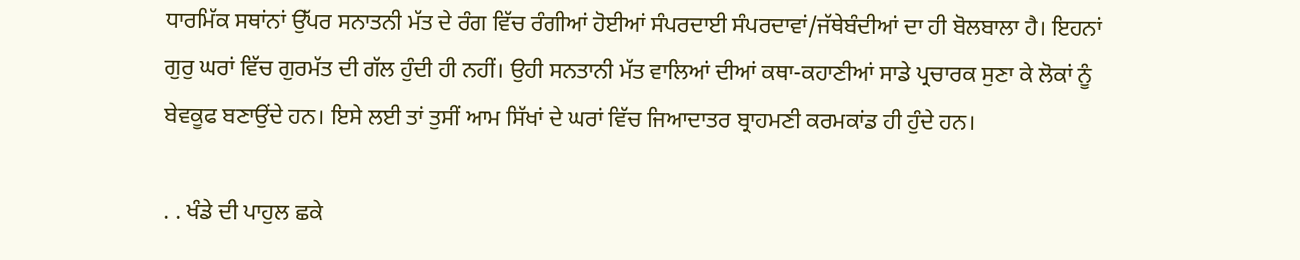ਧਾਰਮਿੱਕ ਸਥਾਂਨਾਂ ਉੱਪਰ ਸਨਾਤਨੀ ਮੱਤ ਦੇ ਰੰਗ ਵਿੱਚ ਰੰਗੀਆਂ ਹੋਈਆਂ ਸੰਪਰਦਾਈ ਸੰਪਰਦਾਵਾਂ/ਜੱਥੇਬੰਦੀਆਂ ਦਾ ਹੀ ਬੋਲਬਾਲਾ ਹੈ। ਇਹਨਾਂ ਗੁਰੁ ਘਰਾਂ ਵਿੱਚ ਗੁਰਮੱਤ ਦੀ ਗੱਲ ਹੁੰਦੀ ਹੀ ਨਹੀਂ। ਉਹੀ ਸਨਤਾਨੀ ਮੱਤ ਵਾਲਿਆਂ ਦੀਆਂ ਕਥਾ-ਕਹਾਣੀਆਂ ਸਾਡੇ ਪ੍ਰਚਾਰਕ ਸੁਣਾ ਕੇ ਲੋਕਾਂ ਨੂੰ ਬੇਵਕੂਫ ਬਣਾਉਂਦੇ ਹਨ। ਇਸੇ ਲਈ ਤਾਂ ਤੁਸੀਂ ਆਮ ਸਿੱਖਾਂ ਦੇ ਘਰਾਂ ਵਿੱਚ ਜਿਆਦਾਤਰ ਬ੍ਰਾਹਮਣੀ ਕਰਮਕਾਂਡ ਹੀ ਹੁੰਦੇ ਹਨ।

. . ਖੰਡੇ ਦੀ ਪਾਹੁਲ ਛਕੇ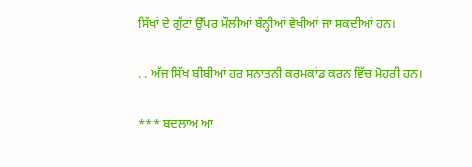ਸਿੱਖਾਂ ਦੇ ਗੁੱਟਾਂ ਉੱਪਰ ਮੌਲੀਆਂ ਬੰਨ੍ਹੀਆਂ ਵੇਖੀਆਂ ਜਾ ਸਕਦੀਆਂ ਹਨ।

. . ਅੱਜ ਸਿੱਖ ਬੀਬੀਆਂ ਹਰ ਸਨਾਤਨੀ ਕਰਮਕਾਂਡ ਕਰਨ ਵਿੱਚ ਮੋਹਰੀ ਹਨ।

*** ਬਦਲਾਅ ਆ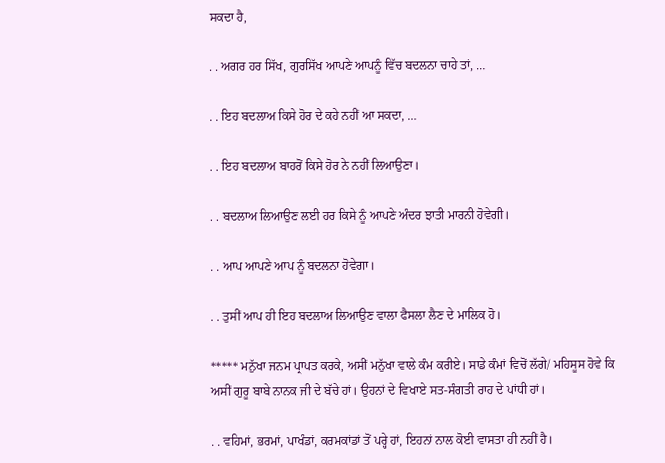ਸਕਦਾ ਹੈ,

. . ਅਗਰ ਹਰ ਸਿੱਖ, ਗੁਰਸਿੱਖ ਆਪਣੇ ਆਪਨੂੰ ਵਿੱਚ ਬਦਲਨਾ ਚਾਹੇ ਤਾਂ, …

. . ਇਹ ਬਦਲਾਅ ਕਿਸੇ ਹੋਰ ਦੇ ਕਹੇ ਨਹੀਂ ਆ ਸਕਦਾ, …

. . ਇਹ ਬਦਲਾਅ ਬਾਹਰੋਂ ਕਿਸੇ ਹੋਰ ਨੇ ਨਹੀਂ ਲਿਆਉਣਾ।

. . ਬਦਲਾਅ ਲਿਆਉਣ ਲਈ ਹਰ ਕਿਸੇ ਨੂੰ ਆਪਣੇ ਅੰਦਰ ਝਾਤੀ ਮਾਰਨੀ ਹੋਵੇਗੀ।

. . ਆਪ ਆਪਣੇ ਆਪ ਨੂੰ ਬਦਲਨਾ ਹੋਵੇਗਾ।

. . ਤੁਸੀਂ ਆਪ ਹੀ ਇਹ ਬਦਲਾਅ ਲਿਆਉਣ ਵਾਲਾ ਫੈਸਲਾ ਲੈਣ ਦੇ ਮਾਲਿਕ ਹੋ।

***** ਮਨੁੱਖਾ ਜਨਮ ਪ੍ਰਾਪਤ ਕਰਕੇ, ਅਸੀਂ ਮਨੁੱਖਾ ਵਾਲੇ ਕੰਮ ਕਰੀਏ। ਸਾਡੇ ਕੰਮਾਂ ਵਿਚੋਂ ਲੱਗੇ/ ਮਹਿਸੂਸ ਹੋਵੇ ਕਿ ਅਸੀਂ ਗੁਰੂ ਬਾਬੇ ਨਾਨਕ ਜੀ ਦੇ ਬੱਚੇ ਹਾਂ। ਉਹਨਾਂ ਦੇ ਵਿਖਾਏ ਸਤ-ਸੰਗਤੀ ਰਾਹ ਦੇ ਪਾਂਧੀ ਹਾਂ।

. . ਵਹਿਮਾਂ, ਭਰਮਾਂ, ਪਾਖੰਡਾਂ, ਕਰਮਕਾਂਡਾਂ ਤੋਂ ਪਰ੍ਹੇ ਹਾਂ, ਇਹਨਾਂ ਨਾਲ ਕੋਈ ਵਾਸਤਾ ਹੀ ਨਹੀਂ ਹੈ।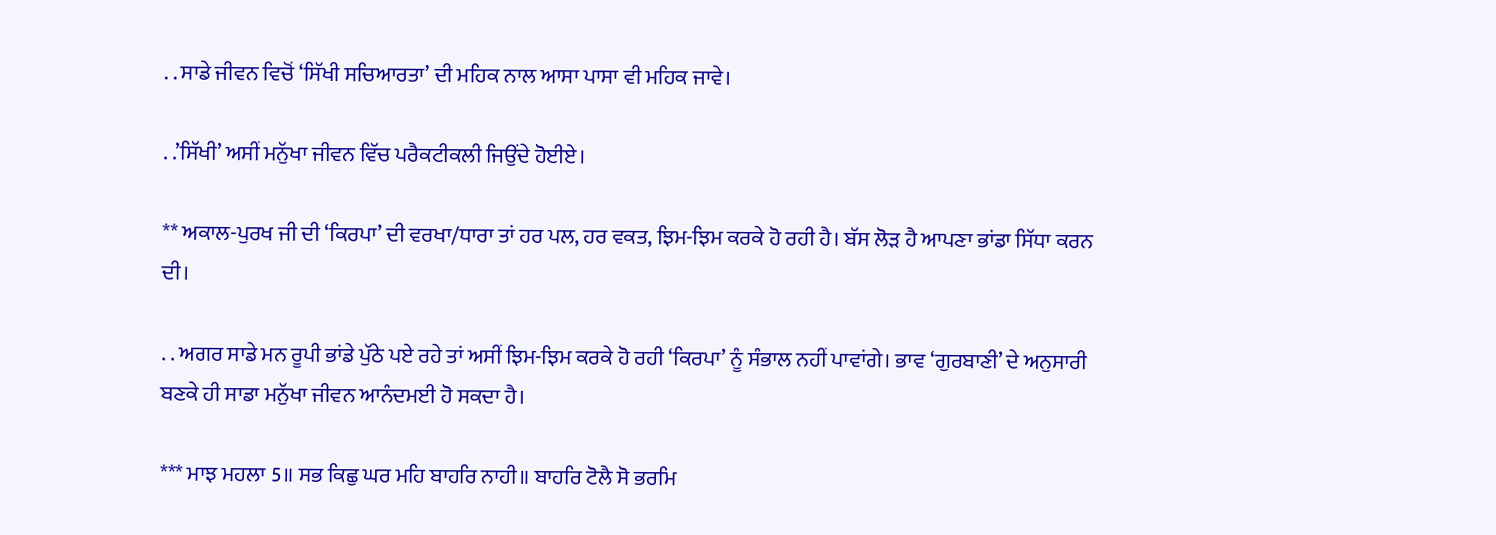. . ਸਾਡੇ ਜੀਵਨ ਵਿਚੋਂ ‘ਸਿੱਖੀ ਸਚਿਆਰਤਾ’ ਦੀ ਮਹਿਕ ਨਾਲ ਆਸਾ ਪਾਸਾ ਵੀ ਮਹਿਕ ਜਾਵੇ।

. .’ਸਿੱਖੀ’ ਅਸੀਂ ਮਨੁੱਖਾ ਜੀਵਨ ਵਿੱਚ ਪਰੈਕਟੀਕਲੀ ਜਿਉਂਦੇ ਹੋਈਏ।

** ਅਕਾਲ-ਪੁਰਖ ਜੀ ਦੀ ‘ਕਿਰਪਾ’ ਦੀ ਵਰਖਾ/ਧਾਰਾ ਤਾਂ ਹਰ ਪਲ, ਹਰ ਵਕਤ, ਝਿਮ-ਝਿਮ ਕਰਕੇ ਹੋ ਰਹੀ ਹੈ। ਬੱਸ ਲੋੜ ਹੈ ਆਪਣਾ ਭਾਂਡਾ ਸਿੱਧਾ ਕਰਨ ਦੀ।

. . ਅਗਰ ਸਾਡੇ ਮਨ ਰੂਪੀ ਭਾਂਡੇ ਪੁੱਠੇ ਪਏ ਰਹੇ ਤਾਂ ਅਸੀਂ ਝਿਮ-ਝਿਮ ਕਰਕੇ ਹੋ ਰਹੀ ‘ਕਿਰਪਾ’ ਨੂੰ ਸੰਭਾਲ ਨਹੀਂ ਪਾਵਾਂਗੇ। ਭਾਵ ‘ਗੁਰਬਾਣੀ’ ਦੇ ਅਨੁਸਾਰੀ ਬਣਕੇ ਹੀ ਸਾਡਾ ਮਨੁੱਖਾ ਜੀਵਨ ਆਨੰਦਮਈ ਹੋ ਸਕਦਾ ਹੈ।

*** ਮਾਝ ਮਹਲਾ 5॥ ਸਭ ਕਿਛੁ ਘਰ ਮਹਿ ਬਾਹਰਿ ਨਾਹੀ॥ ਬਾਹਰਿ ਟੋਲੈ ਸੋ ਭਰਮਿ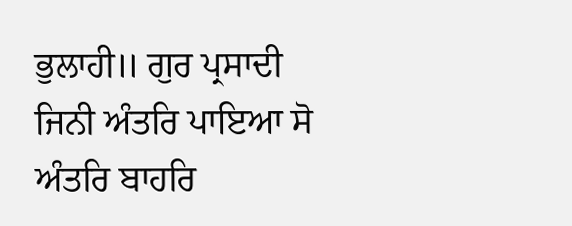ਭੁਲਾਹੀ॥ ਗੁਰ ਪ੍ਰਸਾਦੀ ਜਿਨੀ ਅੰਤਰਿ ਪਾਇਆ ਸੋ ਅੰਤਰਿ ਬਾਹਰਿ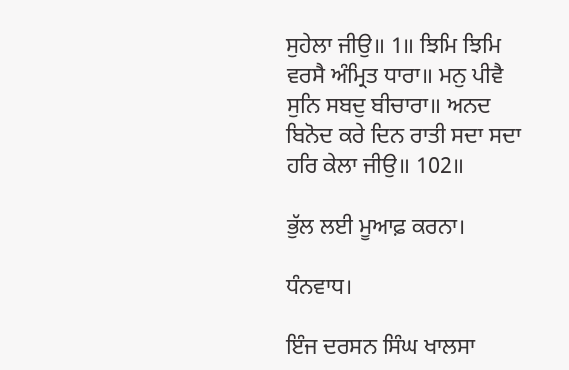ਸੁਹੇਲਾ ਜੀਉ॥ 1॥ ਝਿਮਿ ਝਿਮਿ ਵਰਸੈ ਅੰਮ੍ਰਿਤ ਧਾਰਾ॥ ਮਨੁ ਪੀਵੈ ਸੁਨਿ ਸਬਦੁ ਬੀਚਾਰਾ॥ ਅਨਦ ਬਿਨੋਦ ਕਰੇ ਦਿਨ ਰਾਤੀ ਸਦਾ ਸਦਾ ਹਰਿ ਕੇਲਾ ਜੀਉ॥ 102॥

ਭੁੱਲ ਲਈ ਮੂਆਫ਼ ਕਰਨਾ।

ਧੰਨਵਾਧ।

ਇੰਜ ਦਰਸਨ ਸਿੰਘ ਖਾਲਸਾ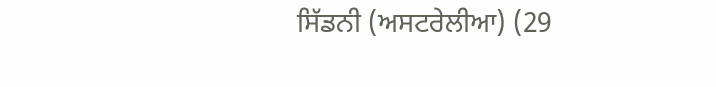ਸਿੱਡਨੀ (ਅਸਟਰੇਲੀਆ) (29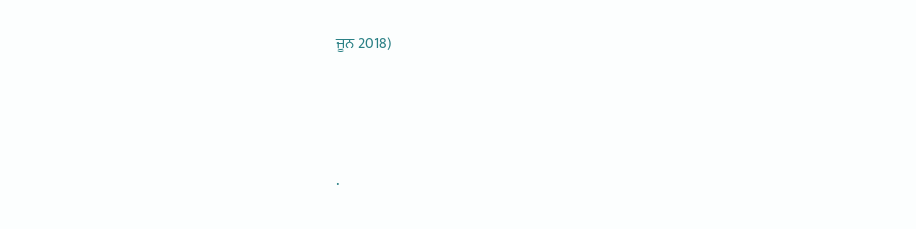ਜੂਨ 2018)




.